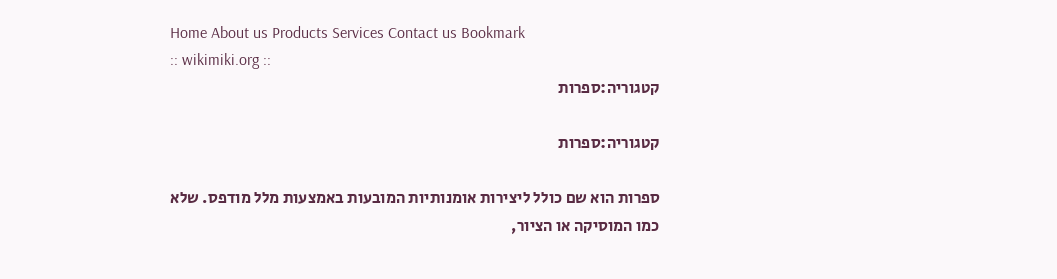Home About us Products Services Contact us Bookmark
:: wikimiki.org ::
קטגוריה:ספרות

קטגוריה:ספרות

ספרות הוא שם כולל ליצירות אומנותיות המובעות באמצעות מלל מודפס. שלא כמו המוסיקה או הציור,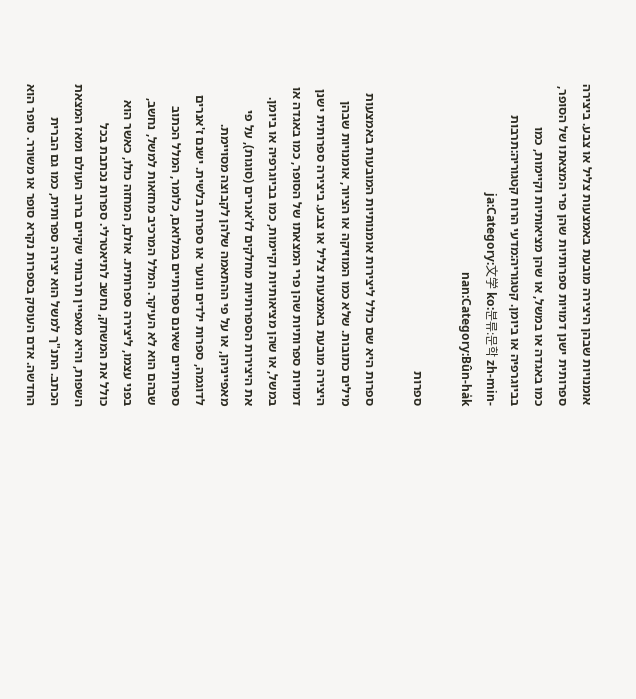אומנויות שבהן היצירה מובעת באמצעות צליל או צבע. ביצירה ספרותית ישנן דמויות ספרותיות שהן פרי המצאתו של הסופר, כמו באגדה או במשל, או שהן מציאותיות וקיימות, כמו בביוגרפיה או ביומן. קטגוריה:מדעי הרוח קטגוריה:תרבות ja:Category:文学 ko:분류:문학 zh-min-nan:Category:Bûn-ha̍k

ספרות

ספרות היא שם כולל ליצירות אומנותיות המובעות באמצעות מילים כתובות. שלא כמו המוזיקה או הציור, אומנויות שבהן היצירה מובעת באמצעות צליל או צבע. ביצירה ספרותית ישנן דמויות ספרותיות שהן פרי המצאתו של הסופר, כמו באגדה או במשל, או שהן מציאותיות וקיימות, כמו בביוגרפיה או ביומן. את היצירות הספרותיות מחלקים לז'אנרים (סוגות), על פי מאפייניהן, או על פי ההתאמה שלהן לקבוצה מסויימת. לדוגמה, ספרות ילדים ונוער או ספרות בלשית. ישנם ז'אנרים ספרותיים שאינם ספרותיים במלואם, כלומר, המלל הכתוב שבהם הוא לא העיקר. המלל המרכיב מחזאות למשל, נחשב, בפני עצמו, ליצירה ספרותית. אולם, המחזה כולו, כאשר הוא כולל את המשחק, נחשב לתיאטרלי. ספרות נכתבת בכל השפות, והיא מאפיין תרבותי שקיים ברוב העולם ומאז המצאת הכתב. התנ"ך למשל הוא יצירה ספרותית, כמו גם הברית החדשה. אדם העוסק בספרות נקרא סופר או משורר. סופר הוא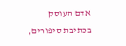אדם העוסק בכתיבת סיפורים,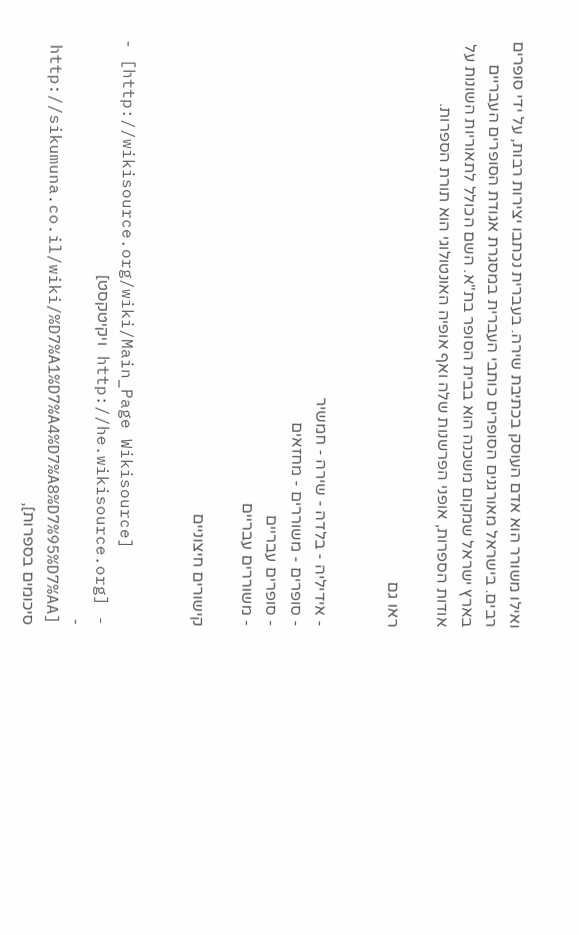ואילו משורר הוא אדם העוסק בכתיבת שירה. בעברית נכתבו יצירות רבות, על ידי סופרים רבים. בישראל מאורגנים הסופרים כותבי העברית במסגרת אגודת הסופרים העבריים בארץ ישראל שמקום משכנה הוא בבית הסופר בת"א. השם הכולל לתאוריות השונות על אודות הספרות, אופני הפרשנות שלה ואף אופיה האונטולוגי הוא תורת הספרות.

ראו גם


- אידיליה - בלדה - שירה - חמשיר
- סופרים - משוררים - מחזאים
- סופרים עבריים
- משוררים עבריים

קישורים חיצוניים


- [http://wikisource.org/wiki/Main_Page Wikisource]
- [http://he.wikisource.org ויקיטקסט]
- [http://sikumuna.co.il/wiki/%D7%A1%D7%A4%D7%A8%D7%95%D7%AA סיכומים בספרות],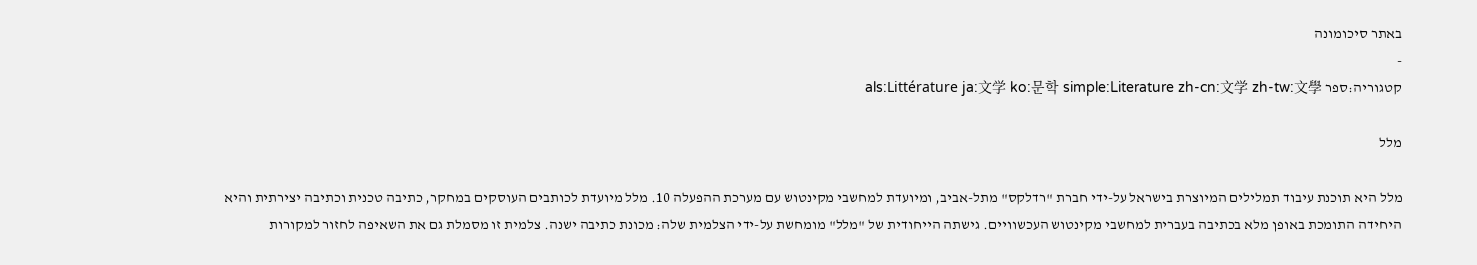באתר סיכומונה
-
קטגוריה:ספר als:Littérature ja:文学 ko:문학 simple:Literature zh-cn:文学 zh-tw:文學

מלל

מלל היא תוכנת עיבוד תמלילים המיוצרת בישראל על-ידי חברת "רדלקס" מתל-אביב, ומיועדת למחשבי מקינטוש עם מערכת ההפעלה 10. מלל מיועדת לכותבים העוסקים במחקר, כתיבה טכנית וכתיבה יצירתית והיא היחידה התומכת באופן מלא בכתיבה בעברית למחשבי מקינטוש העכשוויים. גישתה הייחודית של "מלל" מומחשת על-ידי הצלמית שלה: מכונת כתיבה ישנה. צלמית זו מסמלת גם את השאיפה לחזור למקורות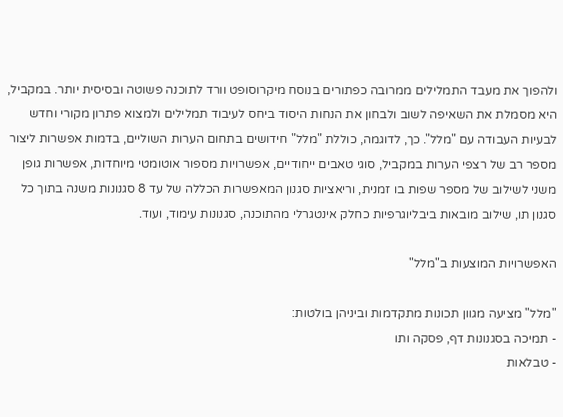ולהפוך את מעבד התמלילים ממרובה כפתורים בנוסח מיקרוסופט וורד לתוכנה פשוטה ובסיסית יותר. במקביל, היא מסמלת את השאיפה לשוב ולבחון את הנחות היסוד ביחס לעיבוד תמלילים ולמצוא פתרון מקורי וחדש לבעיות העבודה עם "מלל". כך, לדוגמה, כוללת "מלל" חידושים בתחום הערות השוליים, בדמות אפשרות ליצור מספר רב של רצפי הערות במקביל, סוגי טאבים ייחודיים, אפשרויות מספור אוטומטי מיוחדות, אפשרות גופן משני לשילוב של מספר שפות בו זמנית, וריאציות סגנון המאפשרות הכללה של עד 8 סגנונות משנה בתוך כל סגנון תו, שילוב מובאות ביבליוגרפיות כחלק אינטגרלי מהתוכנה, סגנונות עימוד, ועוד.

האפשרויות המוצעות ב"מלל"

"מלל" מציעה מגוון תכונות מתקדמות וביניהן בולטות:
- תמיכה בסגנונות דף, פסקה ותו
- טבלאות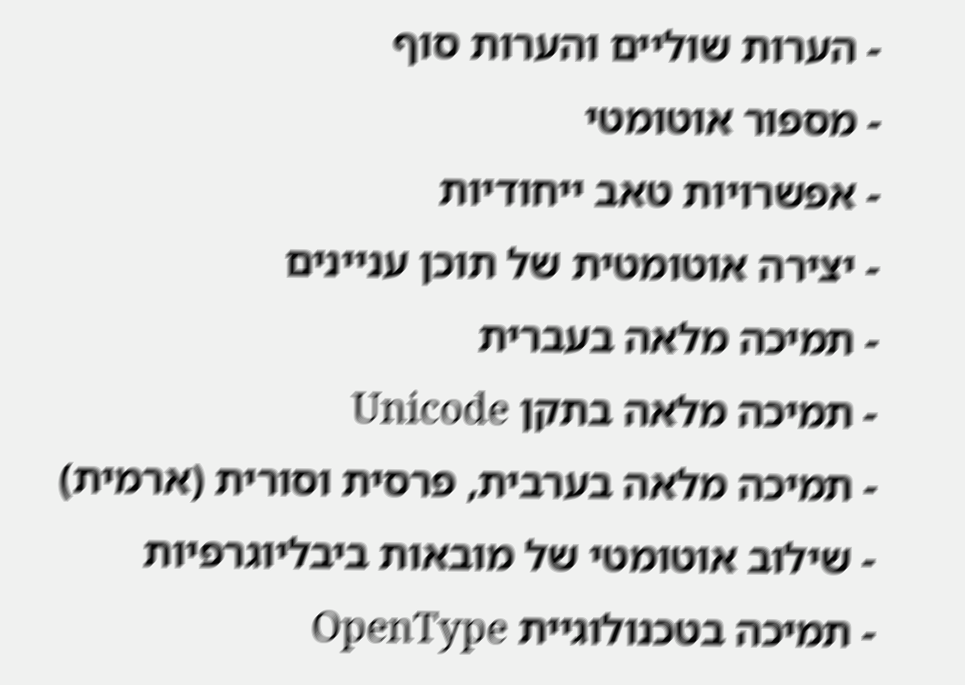- הערות שוליים והערות סוף
- מספור אוטומטי
- אפשרויות טאב ייחודיות
- יצירה אוטומטית של תוכן עניינים
- תמיכה מלאה בעברית
- תמיכה מלאה בתקן Unicode
- תמיכה מלאה בערבית, פרסית וסורית (ארמית)
- שילוב אוטומטי של מובאות ביבליוגרפיות
- תמיכה בטכנולוגיית OpenType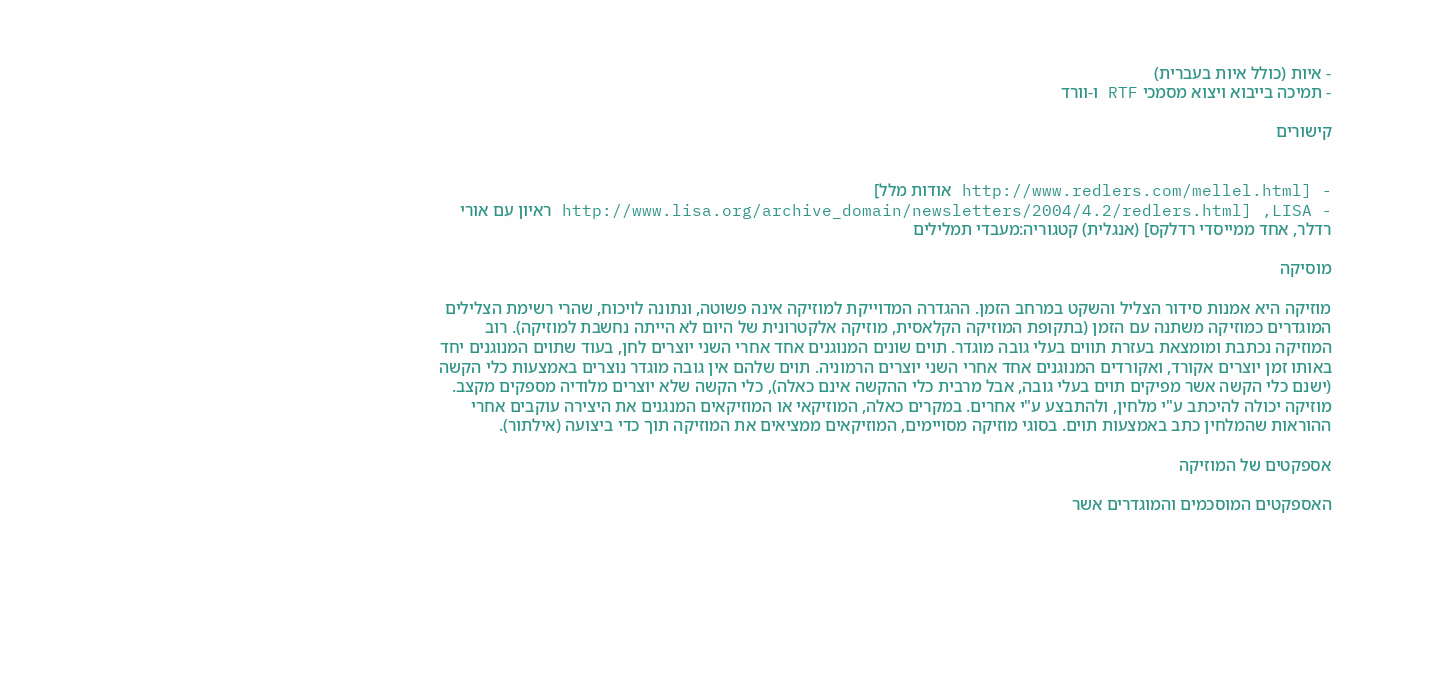- איות (כולל איות בעברית)
- תמיכה בייבוא ויצוא מסמכי RTF ו-וורד

קישורים


- [http://www.redlers.com/mellel.html אודות מלל]
- LISA, [http://www.lisa.org/archive_domain/newsletters/2004/4.2/redlers.html ראיון עם אורי רדלר, אחד ממייסדי רדלקס] (אנגלית) קטגוריה:מעבדי תמלילים

מוסיקה

מוזיקה היא אמנות סידור הצליל והשקט במרחב הזמן. ההגדרה המדוייקת למוזיקה אינה פשוטה, ונתונה לויכוח, שהרי רשימת הצלילים המוגדרים כמוזיקה משתנה עם הזמן (בתקופת המוזיקה הקלאסית, מוזיקה אלקטרונית של היום לא הייתה נחשבת למוזיקה). רוב המוזיקה נכתבת ומומצאת בעזרת תווים בעלי גובה מוגדר. תוים שונים המנוגנים אחד אחרי השני יוצרים לחן, בעוד שתוים המנוגנים יחד באותו זמן יוצרים אקורד, ואקורדים המנוגנים אחד אחרי השני יוצרים הרמוניה. תוים שלהם אין גובה מוגדר נוצרים באמצעות כלי הקשה (ישנם כלי הקשה אשר מפיקים תוים בעלי גובה, אבל מרבית כלי ההקשה אינם כאלה), כלי הקשה שלא יוצרים מלודיה מספקים מקצב. מוזיקה יכולה להיכתב ע"י מלחין, ולהתבצע ע"י אחרים. במקרים כאלה, המוזיקאי או המוזיקאים המנגנים את היצירה עוקבים אחרי ההוראות שהמלחין כתב באמצעות תוים. בסוגי מוזיקה מסויימים, המוזיקאים ממציאים את המוזיקה תוך כדי ביצועה (אילתור).

אספקטים של המוזיקה

האספקטים המוסכמים והמוגדרים אשר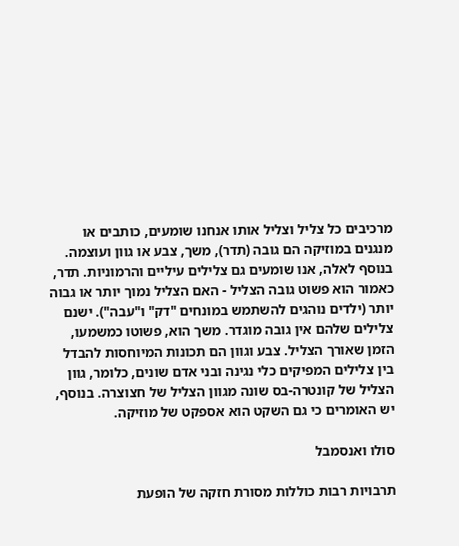מרכיבים כל צליל וצליל אותו אנחנו שומעים, כותבים או מנגנים במוזיקה הם גובה (תדר), משך, צבע או גוון ועוצמה. בנוסף לאלה, אנו שומעים גם צלילים עיליים והרמוניות. תדר, כאמור הוא פשוט גובה הצליל - האם הצליל נמוך יותר או גבוה יותר (ילדים נוהגים להשתמש במונחים "דק" ו"עבה"). ישנם צלילים שלהם אין גובה מוגדר. משך הוא, פשוטו כמשמעו, הזמן שאורך הצליל. צבע וגוון הם תכונות המיוחסות להבדל בין צלילים המפיקים כלי נגינה ובני אדם שונים, כלומר, גוון הצליל של קונטרה-בס שונה מגוון הצליל של חצוצרה. בנוסף, יש האומרים כי גם השקט הוא אספקט של מוזיקה.

סולו ואנסמבל

תרבויות רבות כוללות מסורת חזקה של הופעת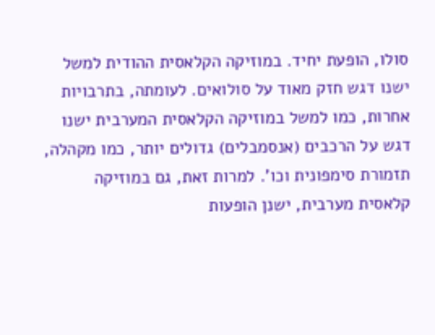סולו, הופעת יחיד. במוזיקה הקלאסית ההודית למשל ישנו דגש חזק מאוד על סולואים. לעומתה, בתרבויות אחרות, כמו למשל במוזיקה הקלאסית המערבית ישנו דגש על הרכבים (אנסמבלים) גדולים יותר, כמו מקהלה, תזמורת סימפונית וכו'. למרות זאת, גם במוזיקה קלאסית מערבית, ישנן הופעות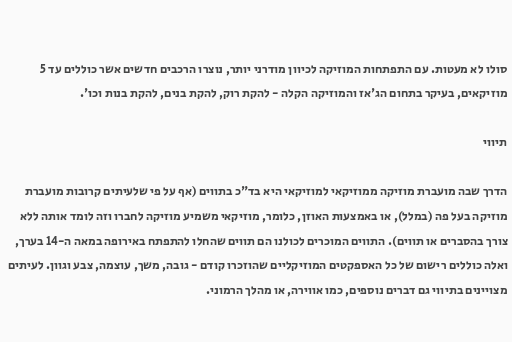סולו לא מעטות. עם התפתחות המוזיקה לכיוון מודרני יותר, נוצרו הרכבים חדשים אשר כוללים עד 5 מוזיקאים, בעיקר בתחום הג'אז והמוזיקה הקלה - להקת רוק, להקת בנים, להקת בנות וכו'.

תיווי

הדרך שבה מועברת מוזיקה ממוזיקאי למוזיקאי היא בד"כ בתווים (אף על פי שלעיתים קרובות מועברת מוזיקה בעל פה (במלל), או באמצעות האוזן, כלומר, מוזיקאי משמיע מוזיקה לחברו וזה לומד אותה ללא צורך בהסברים או תווים). התווים המוכרים לכולנו הם תווים שהחלו להתפתח באירופה במאה ה-14 בערך, ואלה כוללים רישום של כל האספקטים המוזיקליים שהוזכרו קודם - גובה, משך, עוצמה, צבע וגוון. לעיתים מצויינים בתיווי גם דברים נוספים, כמו אווירה, או מהלך הרמוני.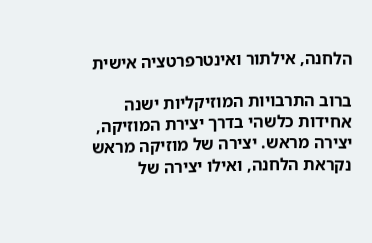הלחנה, אילתור ואינטרפרטציה אישית

ברוב התרבויות המוזיקליות ישנה אחידות כלשהי בדרך יצירת המוזיקה, יצירה מראש. יצירה של מוזיקה מראש נקראת הלחנה, ואילו יצירה של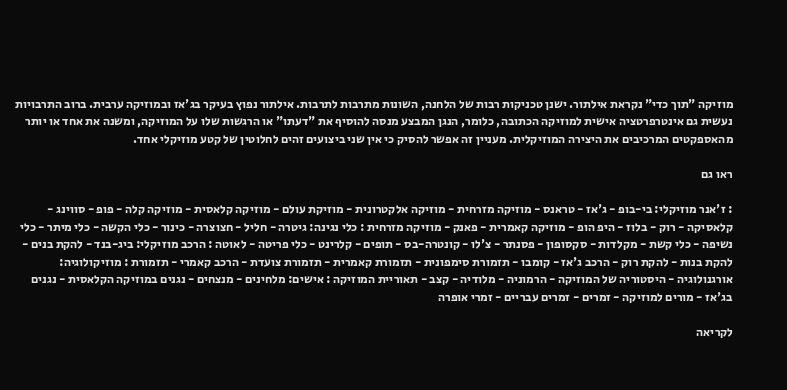מוזיקה "תוך כדי" נקראת אילתור. ישנן טכניקות רבות של הלחנה, השונות מתרבות לתרבות. אילתור נפוץ בעיקר בג'אז ובמוזיקה ערבית. ברוב התרבויות נעשית גם אינטרפרטציה אישית למוזיקה הכתובה, כלומר, הנגן המבצע מנסה להוסיף את "דעתו" או הרגשות שלו על המוזיקה, ומשנה את אחד או יותר מהאספקטים המרכיבים את היצירה המוזיקלית. מעניין זה אפשר להסיק כי אין שני ביצועים זהים לחלוטין של קטע מוזיקלי אחד.

ראו גם

: ז'אנר מוזיקלי: בי-בופ - ג'אז - טראנס - מוזיקה מזרחית - מוזיקה אלקטרונית - מוזיקת עולם - מוזיקה קלאסית - מוזיקה קלה - פופ - סווינג - קלאסיקה - רוק - בלוז - היפ הופ - מוזיקה קאמרית - פאנק - מוזיקה מזרחית : כלי נגינה: גיטרה - חליל - חצוצרה - כינור - כלי הקשה - כלי מיתר - כלי נשיפה - כלי קשת - מקלדות - סקסופון - פסנתר - צ'לו - קונטרה-בס - תופים - קלרינט - כלי פריטה - לאוטה : הרכב מוזיקלי: ביג-בנד - להקת בנים - להקת בנות - להקת רוק - הרכב ג'אז - קומבו - תזמורת סימפונית - תזמורת קאמרית - תזמורת צועדת - הרכב קאמרי - תזמורת : מוזיקולוגיה: אורגנולוגיה - היסטוריה של המוזיקה - הרמוניה - מלודיה - קצב - תאוריית המוזיקה : אישים: מלחינים - מנצחים - נגנים במוזיקה הקלאסית - נגנים בג'אז - מורים למוזיקה - זמרים - זמרים עבריים - זמרי אופרה

לקריאה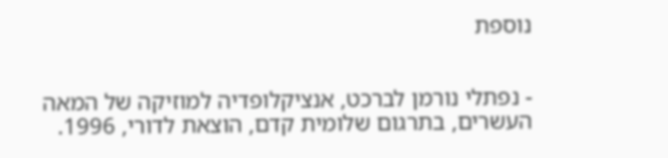נוספת


- נפתלי נורמן לברכט, אנציקלופדיה למוזיקה של המאה העשרים, בתרגום שלומית קדם, הוצאת לדורי, 1996.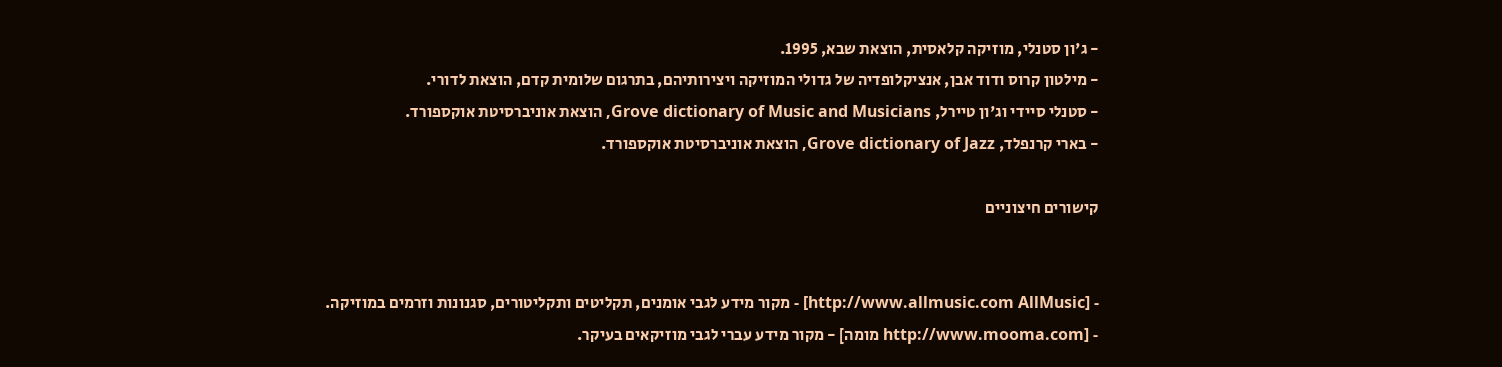- ג'ון סטנלי, מוזיקה קלאסית, הוצאת שבא, 1995.
- מילטון קרוס ודוד אבן, אנציקלופדיה של גדולי המוזיקה ויצירותיהם, בתרגום שלומית קדם, הוצאת לדורי.
- סטנלי סיידי וג'ון טיירל, Grove dictionary of Music and Musicians, הוצאת אוניברסיטת אוקספורד.
- בארי קרנפלד, Grove dictionary of Jazz, הוצאת אוניברסיטת אוקספורד.

קישורים חיצוניים


- [http://www.allmusic.com AllMusic] - מקור מידע לגבי אומנים, תקליטים ותקליטורים, סגנונות וזרמים במוזיקה.
- [http://www.mooma.com מומה] - מקור מידע עברי לגבי מוזיקאים בעיקר.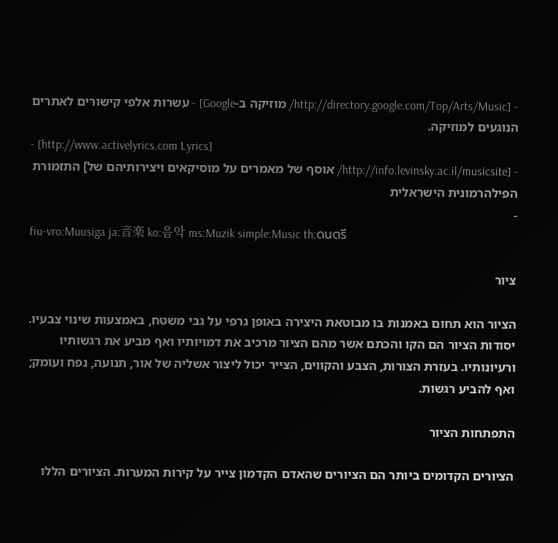- [http://directory.google.com/Top/Arts/Music/ מוזיקה ב-Google] - עשרות אלפי קישורים לאתרים הנוגעים למוזיקה.
- [http://www.activelyrics.com Lyrics]
- [http://info.levinsky.ac.il/musicsite/ אוסף של מאמרים על מוסיקאים ויצירותיהם של] התזמורת הפילהרמונית הישראלית
-
fiu-vro:Muusiga ja:音楽 ko:음악 ms:Muzik simple:Music th:ดนตรี

ציור

הציור הוא תחום באמנות בו מבוטאת היצירה באופן גרפי על גבי משטח, באמצעות שינוי צבעיו. יסודות הציור הם הקו והכתם אשר מהם הציור מרכיב את דמויותיו ואף מביע את רגשותיו ורעיונותיו. בעזרת הצורות, הצבע והקווים, הצייר יכול ליצור אשליה של אור, תנועה, נפח ועומק; ואף להביע רגשות.

התפתחות הציור

הציורים הקדומים ביותר הם הציורים שהאדם הקדמון צייר על קירות המערות. הציורים הללו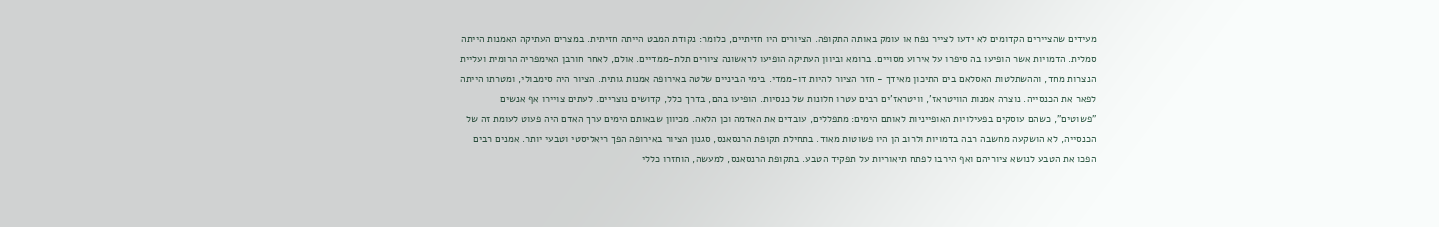מעידים שהציירים הקדומים לא ידעו לצייר נפח או עומק באותה התקופה. הציורים היו חזיתיים, כלומר: נקודת המבט הייתה חזיתית. במצרים העתיקה האמנות הייתה סמלית. הדמויות אשר הופיעו בה סיפרו על אירוע מסויים. ברומא וביוון העתיקה הופיעו לראשונה ציורים תלת-ממדיים. אולם, לאחר חורבן האימפריה הרומית ועליית הנצרות מחד, וההשתלטות האסלאם בים התיכון מאידך - חזר הציור להיות דו-ממדי. בימי הביניים שלטה באירופה אמנות גותית. הציור היה סימבולי, ומטרתו הייתה לפאר את הכנסייה. נוצרה אמנות הוויטראז', וויטראז'ים רבים עטרו חלונות של כנסיות. הופיעו בהם, בדרך כלל, קדושים נוצריים. לעתים צויירו אף אנשים "פשוטים", כשהם עוסקים בפעילויות האופייניות לאותם הימים: מתפללים, עובדים את האדמה וכן הלאה. מכיוון שבאותם הימים ערך האדם היה פעוט לעומת זה של הכנסייה, לא הושקעה מחשבה רבה בדמויות ולרוב הן היו פשוטות מאוד. בתחילת תקופת הרנסאנס, סגנון הציור באירופה הפך ריאליסטי וטבעי יותר. אמנים רבים הפכו את הטבע לנושא ציוריהם ואף הירבו לפתח תיאוריות על תפקיד הטבע. בתקופת הרנסאנס, למעשה, הוחזרו כללי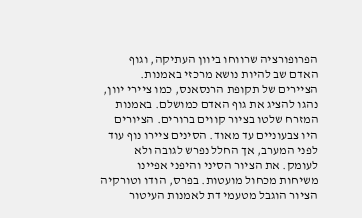הפרופורציה שרווחו ביוון העתיקה, וגוף האדם שב להיות נושא מרכזי באמנות. הציירים של תקופת הרנסאנס, כמו ציירי יוון, נהגו להציג את גוף האדם כמושלם. באמנות המזרח שלטו בציור קווים ברורים. הציורים היו צבעוניים עד מאוד. הסינים ציירו נוף עוד לפני המערב, אך החלל נפרש לגובה ולא לעומק. את הציור הסיני והיפני אפיינו משיחות מכחול מועטות. בפרס, הודו וטורקיה הציור הוגבל מטעמי דת לאמנות העיטור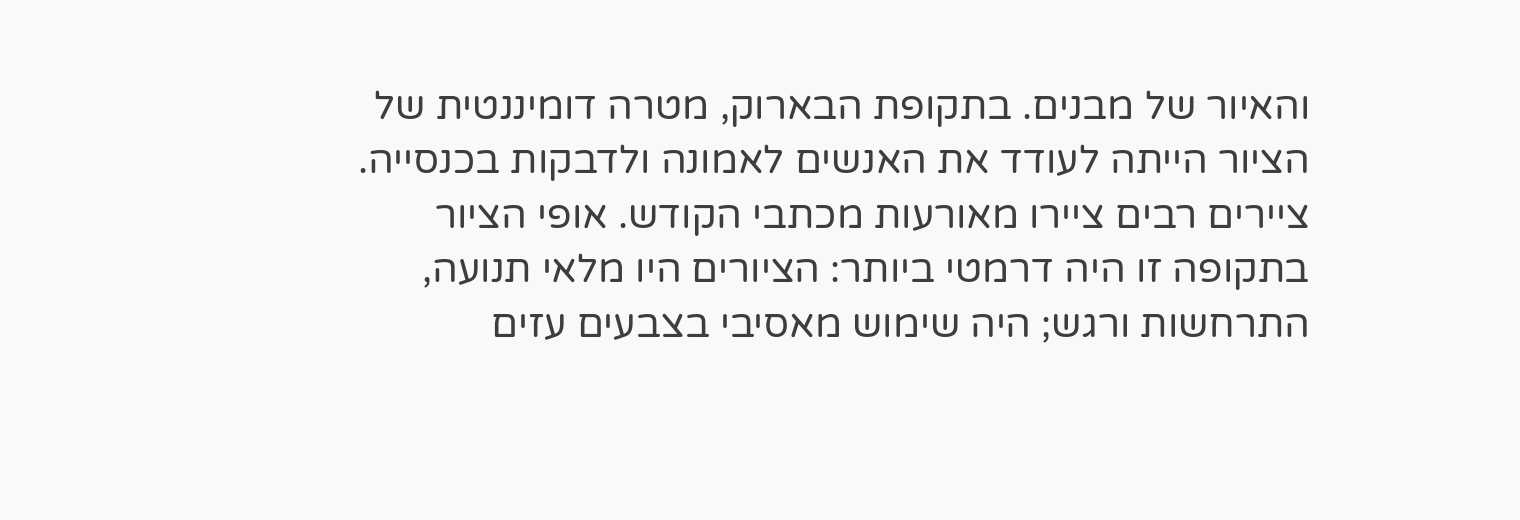והאיור של מבנים. בתקופת הבארוק, מטרה דומיננטית של הציור הייתה לעודד את האנשים לאמונה ולדבקות בכנסייה. ציירים רבים ציירו מאורעות מכתבי הקודש. אופי הציור בתקופה זו היה דרמטי ביותר: הציורים היו מלאי תנועה, התרחשות ורגש; היה שימוש מאסיבי בצבעים עזים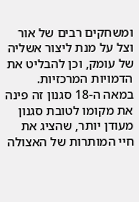ומשחקים רבים של אור וצל על מנת ליצור אשליה של עומק, וכן להבליט את הדמויות המרכזיות. במאה ה-18 סגנון זה פינה את מקומו לטובת סגנון מעודן יותר, שהציג את חיי המותרות של האצולה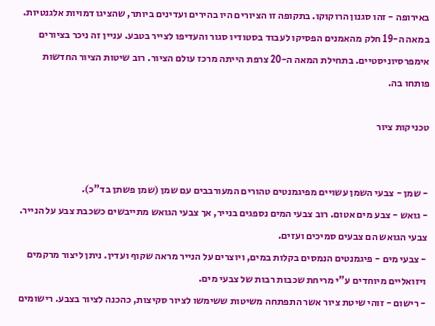באירופה - זהו סגנון הרוקוקו. בתקופה זו הציורים היו בהירים ועדינים ביותר, שהציגו דמויות אלגנטיות. במאה ה-19 חלק מהאמנים הפסיקו לעבוד בסטודיו סגור והעדיפו לצייר בטבע. עניין זה ניכר בציורים אימפרסיוניסטיים. בתחילת המאה ה-20 צרפת הייתה מרכז עולם הציור. רוב שיטות הציור החדשות פותחו בה.

טכניקות ציור


- שמן - צבעי השמן עשויים מפיגמנטים טהורים המעורבבים עם שמן (שמן פשתן בד"כ).
- גואש - צבע מים אטום. רוב צבעי המים נספגים בנייר, אך צבעי הגואש מתייבשים כשכבת צבע על הנייר. צבעי הגואש הם צבעים סמיכים ועזים.
- צבעי מים - פיגמנטים הנמסים בקלות במים, ויוצרים על הנייר מראה שקוף ועדין. ניתן ליצור מרקמים ויזואליים מיוחדים ע"י מריחת שכבות רבות של צבעי מים.
- רישום - זוהי שיטת ציור אשר התפתחה משיטות ששימשו לציור סקיצות, כהכנה לציור בצבע. רישומים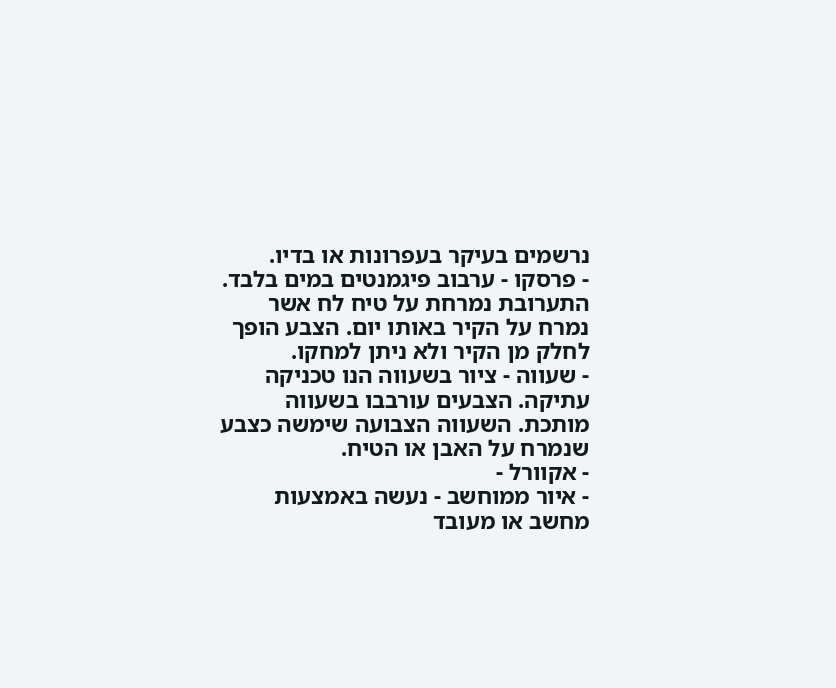נרשמים בעיקר בעפרונות או בדיו.
- פרסקו - ערבוב פיגמנטים במים בלבד. התערובת נמרחת על טיח לח אשר נמרח על הקיר באותו יום. הצבע הופך לחלק מן הקיר ולא ניתן למחקו.
- שעווה - ציור בשעווה הנו טכניקה עתיקה. הצבעים עורבבו בשעווה מותכת. השעווה הצבועה שימשה כצבע שנמרח על האבן או הטיח.
- אקוורל -
- איור ממוחשב - נעשה באמצעות מחשב או מעובד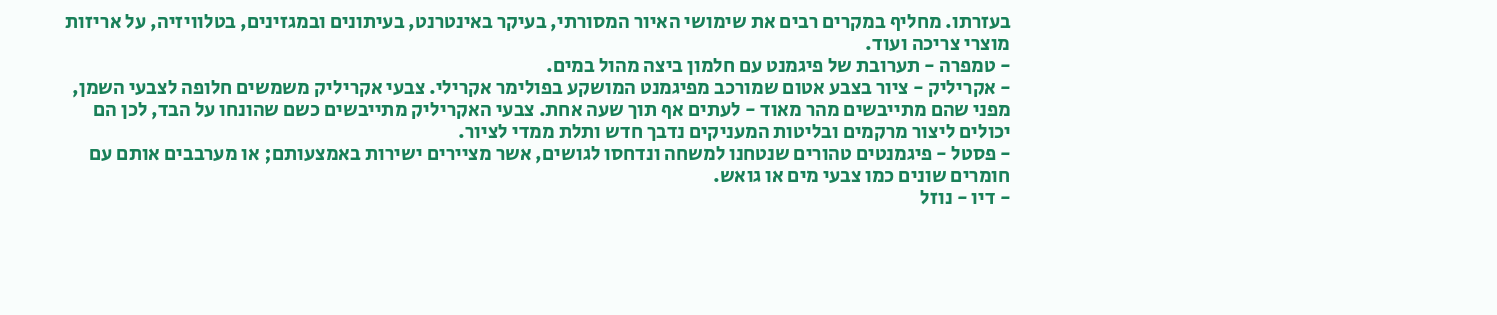בעזרתו. מחליף במקרים רבים את שימושי האיור המסורתי, בעיקר באינטרנט, בעיתונים ובמגזינים, בטלוויזיה, על אריזות מוצרי צריכה ועוד.
- טמפרה - תערובת של פיגמנט עם חלמון ביצה מהול במים.
- אקריליק - ציור בצבע אטום שמורכב מפיגמנט המושקע בפולימר אקרילי. צבעי אקריליק משמשים חלופה לצבעי השמן, מפני שהם מתייבשים מהר מאוד - לעתים אף תוך שעה אחת. צבעי האקריליק מתייבשים כשם שהונחו על הבד, לכן הם יכולים ליצור מרקמים ובליטות המעניקים נדבך חדש ותלת ממדי לציור.
- פסטל - פיגמנטים טהורים שנטחנו למשחה ונדחסו לגושים, אשר מציירים ישירות באמצעותם; או מערבבים אותם עם חומרים שונים כמו צבעי מים או גואש.
- דיו - נוזל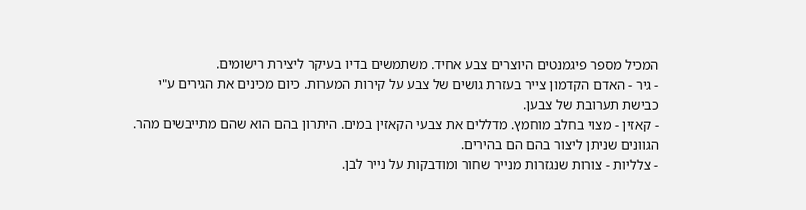המכיל מספר פיגמנטים היוצרים צבע אחיד. משתמשים בדיו בעיקר ליצירת רישומים.
- גיר - האדם הקדמון צייר בעזרת גושים של צבע על קירות המערות. כיום מכינים את הגירים ע"י כבישת תערובת של צבען.
- קאזין - מצוי בחלב מוחמץ. מדללים את צבעי הקאזין במים. היתרון בהם הוא שהם מתייבשים מהר. הגוונים שניתן ליצור בהם הם בהירים.
- צלליות - צורות שנגזרות מנייר שחור ומודבקות על נייר לבן.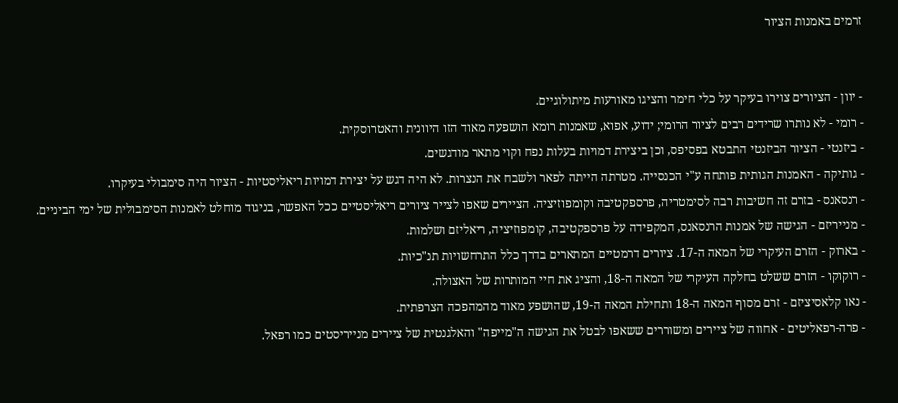זרמים באמנות הציור


- יוון - הציורים צוירו בעיקר על כלי חימר והציגו מאורעות מיתולוגיים.
- רומי - לא נותרו שרידים רבים לציור הרומי; ידוע, אפוא, שאמנות רומא הושפעה מאוד הזו היוונית והאטרוסקית.
- ביזנטי - הציור הביזנטי התבטא בפסיפס, וכן ביצירת דמויות בעלות נפח וקוי מתאר מודגשים.
- גותיקה - האמנות הגותית פותחה ע"י הכנסייה. מטרתה הייתה לפאר ולשבח את הנצרות. לא היה דגש על יצירת דמויות ריאליסטיות - הציור היה סימבולי בעיקרו.
- רנסאנס - בזרם זה חשיבות רבה לסימטריה, פרספקטיבה וקומפוזיציה. הציירים שאפו לצייר ציורים ריאליסטיים ככל האפשר, בניגוד מוחלט לאמנות הסימבולית של ימי הביניים.
- מנייריזם - הגישה של אמנות הרנסאנס, המקפידה על פרספקטיבה, קומפוזיציה, ריאליזם ושלמות.
- בארוק - הזרם העיקרי של המאה ה-17. ציורים דרמטיים המתארים בדרך כלל התרחשויות תנ"כיות.
- רוקוקו - הזרם ששלט בחלקה העיקרי של המאה ה-18, והציג את חיי המותרות של האצולה.
- נאו קלאסיציזם - זרם מסוף המאה ה-18 ותחילת המאה ה-19, שהושפע מאוד מהמהפכה הצרפתית.
- פרה-רפאליטים - אחווה של ציירים ומשוררים ששאפו לבטל את הגישה ה"מייפה" והאלגנטית של ציירים מנייריסטים כמו רפאל.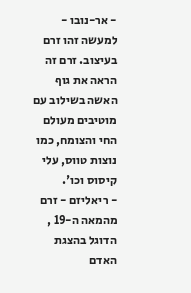- אר-נובו - למעשה זהו זרם בעיצוב. זרם זה הראה את גוף האשה בשילוב עם מוטיבים מעולם החי והצומח, כמו נוצות טווס, עלי קיסוס וכו'.
- ריאליזם - זרם מהמאה ה-19 , הדוגל בהצגת האדם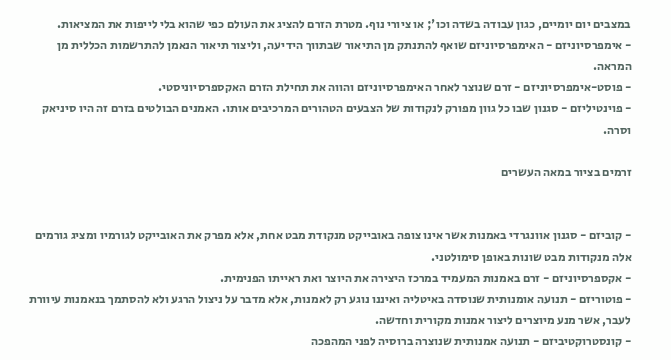במצבים יום יומיים, כגון עבודה בשדה וכו'; או ציורי נוף. מטרת הזרם להציג את העולם כפי שהוא בלי לייפות את המציאות.
- אימפרסיוניזם - האימפרסיוניזם שואף להתנתק מן התיאור שבתווך הידיעה, וליצור תיאור הנאמן להתרשמות הכללית מן המראה.
- פוסט-אימפרסיוניזם - זרם שנוצר לאחר האימפרסיוניזם והווה את תחילת הזרם האקספרסיוניסטי.
- פוינטיליזם - סגנון שבו כל גוון מפורק לנקודות של הצבעים הטהורים המרכיבים אותו. האמנים הבולטים בזרם זה היו סיניאק וסרה.

זרמים בציור במאה העשרים


- קוביזם - סגנון אוונגרדי באמנות אשר אינו צופה באובייקט מנקודת מבט אחת, אלא מפרק את האובייקט לגורמיו ומציג גורמים אלה מנקודות מבט שונות באופן סימולטני.
- אקספרסיוניזם - זרם באמנות המעמיד במרכז היצירה את היוצר ואת ראייתו הפנימית.
- פוטוריזם - תנועה אומנותית שנוסדה באיטליה ואיננו נוגע רק לאמנות, אלא מדבר על ניצול הרגע ולא להסתמך בנאמנות עיוורת לעבר, אשר מנע מיוצרים ליצור אמנות מקורית וחדשה.
- קונסטרוקטיביזם - תנועה אמנותית שנוצרה ברוסיה לפני המהפכה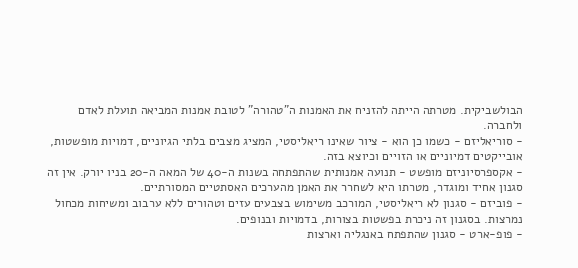הבולשביקית. מטרתה הייתה להזניח את האמנות ה"טהורה" לטובת אמנות המביאה תועלת לאדם ולחברה.
- סוריאליזם - כשמו כן הוא - ציור שאינו ריאליסטי, המציג מצבים בלתי הגיוניים, דמויות מופשטות, אובייקטים דמיוניים או הזויים וכיוצא בזה.
- אקספרסיוניזם מופשט - תנועה אמנותית שהתפתחה בשנות ה-40 של המאה ה-20 בניו יורק. אין זה סגנון אחיד ומוגדר, מטרתו היא לשחרר את האמן מהערכים האסתטיים המסורתיים.
- פוביזם - סגנון לא ריאליסטי, המורכב משימוש בצבעים עזים וטהורים ללא ערבוב ומשיחות מכחול נמרצות. בסגנון זה ניכרת בפשטות בצורות, בדמויות ובנופים.
- פופ-ארט - סגנון שהתפתח באנגליה וארצות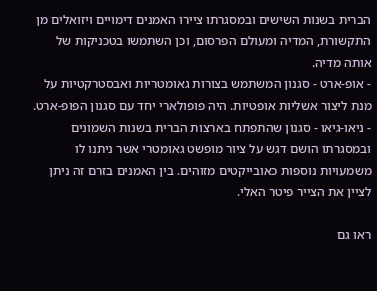הברית בשנות השישים ובמסגרתו ציירו האמנים דימויים ויזואלים מן התקשורת, המדיה ומעולם הפרסום, וכן השתמשו בטכניקות של אותה מדיה.
- אופ-ארט - סגנון המשתמש בצורות גאומטריות ואבסטרקטיות על מנת ליצור אשליות אופטיות. היה פופולארי יחד עם סגנון הפופ-ארט.
- ניאו-גיאו - סגנון שהתפתח בארצות הברית בשנות השמונים ובמסגרתו הושם דגש על ציור מופשט גאומטרי אשר ניתנו לו משמעויות נוספות כאובייקטים מזוהים. בין האמנים בזרם זה ניתן לציין את הצייר פיטר האלי.

ראו גם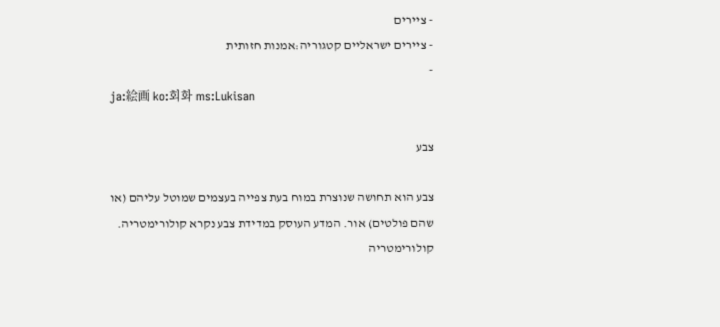- ציירים
- ציירים ישראליים קטגוריה:אמנות חזותית
-
ja:絵画 ko:회화 ms:Lukisan

צבע

צבע הוא תחושה שנוצרת במוח בעת צפייה בעצמים שמוטל עליהם (או שהם פולטים) אור. המדע העוסק במדידת צבע נקרא קולורימטריה. קולורימטריה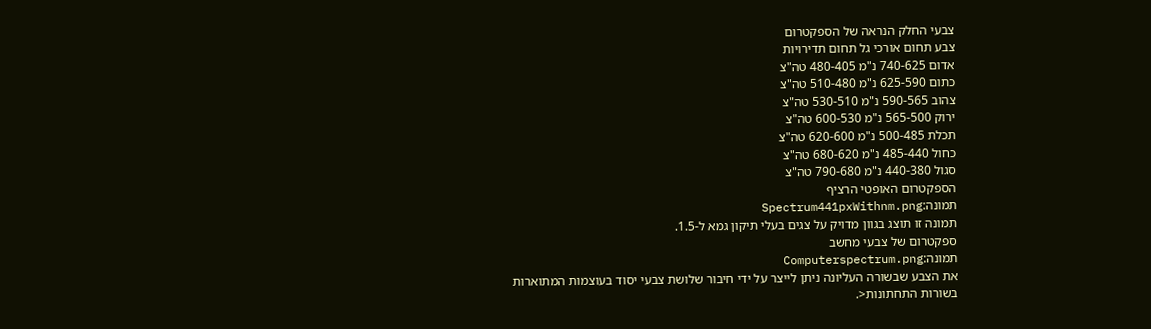צבעי החלק הנראה של הספקטרום
צבע תחום אורכי גל תחום תדירויות
אדום 740-625 נ"מ 480-405 טה"צ
כתום 625-590 נ"מ 510-480 טה"צ
צהוב 590-565 נ"מ 530-510 טה"צ
ירוק 565-500 נ"מ 600-530 טה"צ
תכלת 500-485 נ"מ 620-600 טה"צ
כחול 485-440 נ"מ 680-620 טה"צ
סגול 440-380 נ"מ 790-680 טה"צ
הספקטרום האופטי הרציף
תמונה:Spectrum441pxWithnm.png
תמונה זו תוצג בגוון מדויק על צגים בעלי תיקון גמא ל-1.5.
ספקטרום של צבעי מחשב
תמונה:Computerspectrum.png
את הצבע שבשורה העליונה ניתן לייצר על ידי חיבור שלושת צבעי יסוד בעוצמות המתוארות בשורות התחתונות<.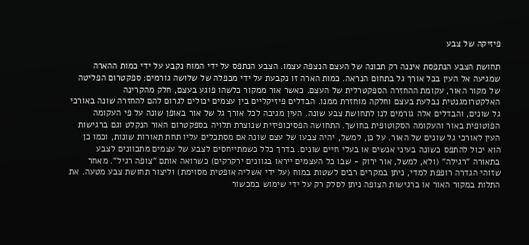פיזיקה של צבע

תחושת הצבע הנתפסת איננה רק תכונה של העצם הנצפה עצמו. הצבע הנתפס על ידי המוח נקבע על ידי כמות ההארה שמגיעה אל העין בכל אורך גל בתחום הנראה. כמות הארה זו נקבעת על ידי מכפלה של שלושה גורמים: ספקטרום הפליטה של מקור האור, עקומת ההחזרה הספקטרלית של העצם. כאשר אור ממקור כלשהו פוגע בעצם, חלק מהקרינה האלקטרומגנטית נבלעת בעצם וחלקה מוחזרת ממנו. הבדלים פיזיקליים בין עצמים יכולים לגרום להם להחזרה שונה באורכי גל שונים, והבדלים אלה גורמים לנו לתחושת צבע שונה. העין מגיבה לכל אורך גל של אור באופן שונה על פי העקומה הפוטופית באור והעקומה הסקוטופית בחושך. התחושה הפסיכופיזית שנוצרת תלויה בספקטרום האור הנקלט וגם ברגישות העין לאורכי גל שונים של האור. על כן, למשל, יהיה צבעו של עצם שונה אם מסתכלים עליו תחת תאורות שונות, וכמו כן הוא יכול להתפס כשונה בעיני אנשים או בעלי חיים שונים. בדרך כלל כשמתייחסים לצבע של עצמים מתכוונים לצבע בתאורה "רגילה" (ולא, למשל, אור ירוק - שבו כל העצמים ייראו בגוונים ירקרקים) כשרואה אותם "צופה רגיל". מאחר שזוהי הגדרה רופפת למדי, ניתן במקרים רבים לשטות במוח (על ידי אשליה אופטית מסוימת) וליצור תחושת צבע מטעה. את התלות במקור האור או ברגישות הצופה ניתן לסלק רק על ידי שימוש במכשור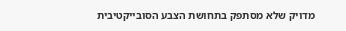מדויק שלא מסתפק בתחושת הצבע הסובייקטיבית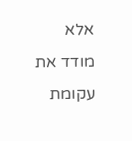אלא מודד את עקומת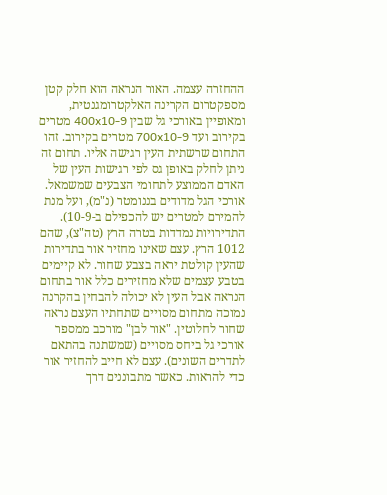ההחזרה עצמה. האור הנראה הוא חלק קטן מספקטרום הקרינה האלקטרומגנטית, ומאופיין באורכי גל שבין 400x10-9 מטרים בקירוב ועד 700x10-9 מטרים בקירוב. זהו התחום שרשתית העין רגישה אליו. תחום זה ניתן לחלק באופן גס לפי רגישות העין של האדם הממוצע לתחומי הצבעים שמשמאל. אורכי הגל מדודים בננומטר (נ"מ), ועל מנת להמירם למטרים יש להכפילם ב-10-9). התדירויות נמדדות בטרה הרץ (טה"צ), שהם 1012 הרץ. עצם שאינו מחזיר אור בתדירות שהעין קולטת יראה בצבע שחור. לא קיימים בטבע עצמים שלא מחזירים כלל אור בתחום הנראה אבל העין לא יכולה להבחין בהקרנה נמוכה מתחום מסויים שתחתיו העצם נראה שחור לחלוטין. "אור לבן" מורכב ממספר אורכי גל ביחס מסויים (שמשתנה בהתאם לתדרים השונים). עצם לא חייב להחזיר אור כדי להראות. כאשר מתבוננים דרך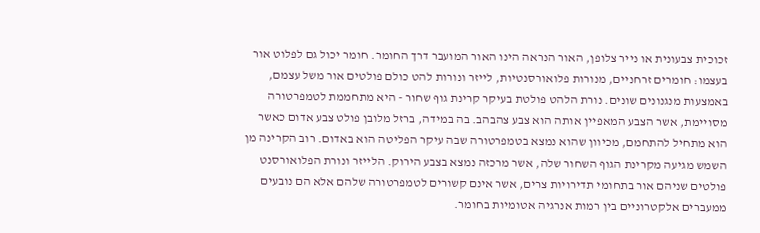זכוכית צבעונית או נייר צלופן, האור הנראה הינו האור המועבר דרך החומר. חומר יכול גם לפלוט אור בעצמו: חומרים זרחניים, מנורות פלואורסנטיות, לייזר ונורות להט כולם פולטים אור משל עצמם, באמצעות מנגנונים שונים. נורת הלהט פולטת בעיקר קרינת גוף שחור - היא מתחממת לטמפרטורה מסויימת, אשר הצבע המאפיין אותה הוא צבע צהבהב. בה במידה, ברזל מלובן פולט צבע אדום כאשר הוא מתחיל להתחמם, מכיוון שהוא נמצא בטמפרטורה שבה עיקר הפליטה הוא באדום. רוב הקרינה מן השמש מגיעה מקרינת הגוף השחור שלה, אשר מרכזה נמצא בצבע הירוק. הלייזר ונורת הפלואורסנט פולטים שניהם אור בתחומי תדירויות צרים, אשר אינם קשורים לטמפרטורה שלהם אלא הם נובעים ממעברים אלקטרוניים בין רמות אנרגיה אטומיות בחומר.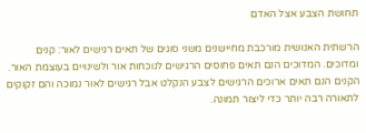תחושת הצבע אצל האדם

הרשתית האנושית מורכבת מחיישנים משני סוגים של תאים רגישים לאור: קנים ומדוכים. המדוכים הנם תאים פחוסים הרגישים לנוכחות אור ולשינויים בעוצמת האור. הקנים הנם תאים ארוכים הרגישים לצבע הנקלט אבל רגישים לאור נמוכה והם זקוקים לתאורה רבה יותר כדי ליצור תמונה.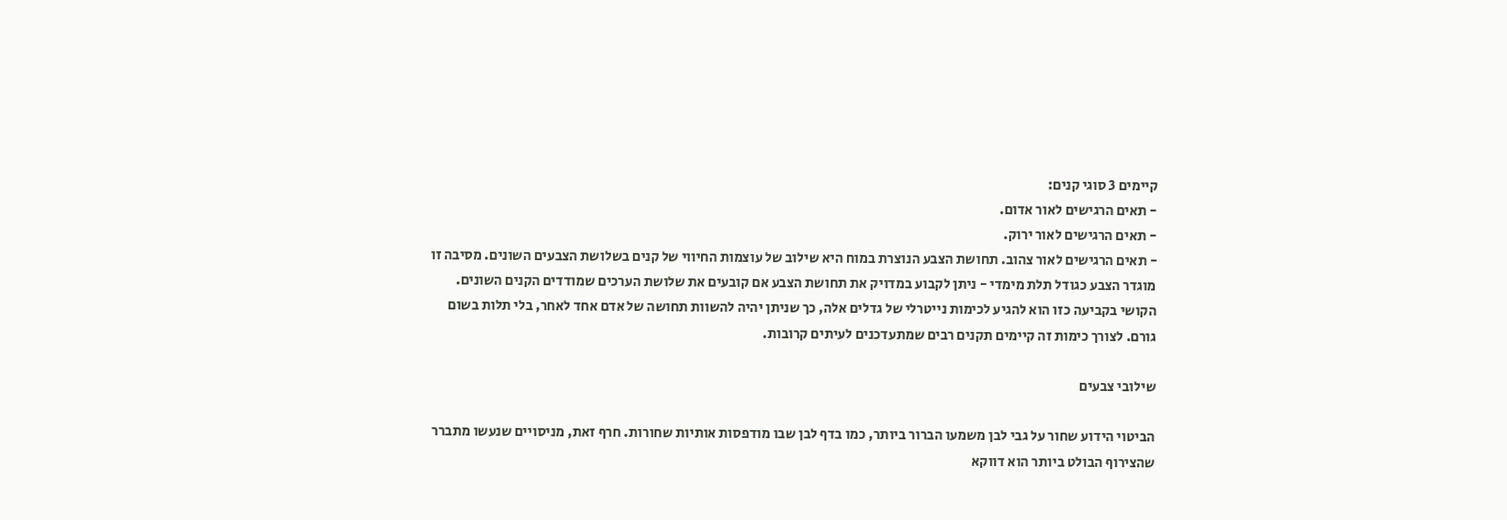קיימים 3 סוגי קנים:
- תאים הרגישים לאור אדום.
- תאים הרגישים לאור ירוק.
- תאים הרגישים לאור צהוב. תחושת הצבע הנוצרת במוח היא שילוב של עוצמות החיווי של קנים בשלושת הצבעים השונים. מסיבה זו מוגדר הצבע כגודל תלת מימדי - ניתן לקבוע במדויק את תחושת הצבע אם קובעים את שלושת הערכים שמודדים הקנים השונים. הקושי בקביעה כזו הוא להגיע לכימות נייטרלי של גדלים אלה, כך שניתן יהיה להשוות תחושה של אדם אחד לאחר, בלי תלות בשום גורם. לצורך כימות זה קיימים תקנים רבים שמתעדכנים לעיתים קרובות.

שילובי צבעים

הביטוי הידוע שחור על גבי לבן משמעו הברור ביותר, כמו בדף לבן שבו מודפסות אותיות שחורות. חרף זאת, מניסויים שנעשו מתברר שהצירוף הבולט ביותר הוא דווקא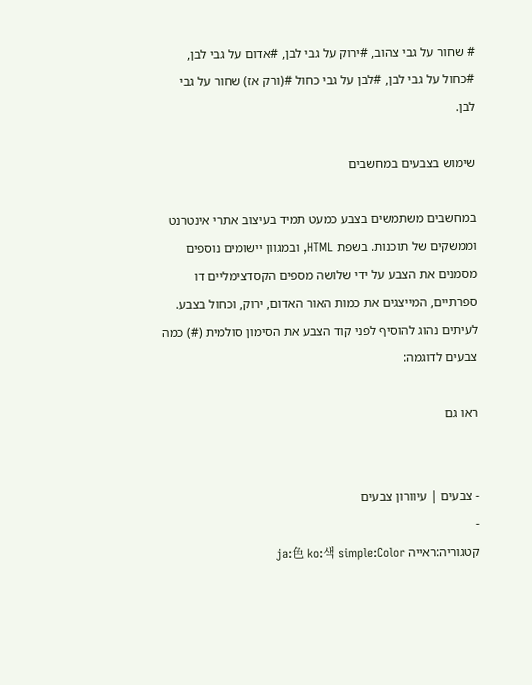# שחור על גבי צהוב, #ירוק על גבי לבן, #אדום על גבי לבן, #כחול על גבי לבן, #לבן על גבי כחול #(ורק אז) שחור על גבי לבן.

שימוש בצבעים במחשבים

במחשבים משתמשים בצבע כמעט תמיד בעיצוב אתרי אינטרנט וממשקים של תוכנות. בשפת HTML, ובמגוון יישומים נוספים מסמנים את הצבע על ידי שלושה מספים הקסדצימליים דו ספרתיים, המייצגים את כמות האור האדום, ירוק, וכחול בצבע. לעיתים נהוג להוסיף לפני קוד הצבע את הסימון סולמית (#) כמה צבעים לדוגמה:

ראו גם


- צבעים | עיוורון צבעים
-
קטגוריה:ראייה ja:色 ko:색 simple:Color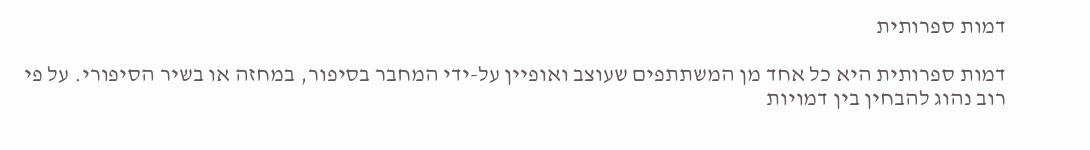דמות ספרותית

דמות ספרותית היא כל אחד מן המשתתפים שעוצב ואופיין על-ידי המחבר בסיפור, במחזה או בשיר הסיפורי. על פי רוב נהוג להבחין בין דמויות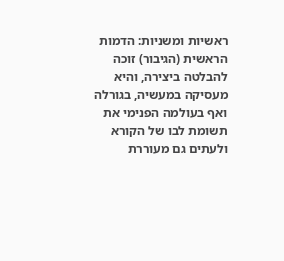ראשיות ומשניות: הדמות הראשית (הגיבור) זוכה להבלטה ביצירה, והיא מעסיקה במעשיה, בגורלה ואף בעולמה הפנימי את תשומת לבו של הקורא ולעתים גם מעוררת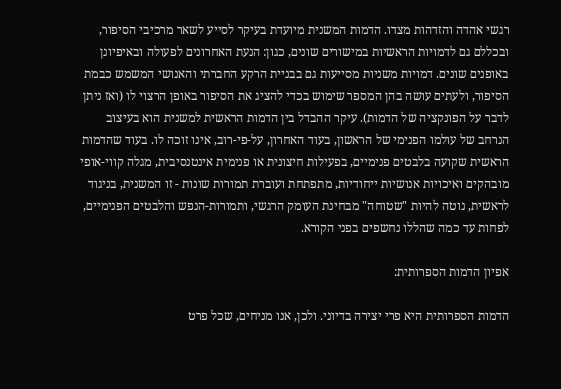רגשי אהדה והזדהות מצדו. הדמות המשנית מיועדת בעיקר לסייע לשאר מרכיבי הסיפור, ובכללם גם לדמויות הראשיות במישורים שונים, כגון: הנעת האחרונים לפעולה ובאיפיונן באופנים שונים. דמויות משניות מסייעות גם בבניית הרקע החברתי והאנושי המשמש כבמת הסיפור, ולעתים עושה בהן המספר שימוש בכדי להציג את הסיפור באופן הרצוי לו (ואז ניתן לדבר על הפונקציה של הדמות). עיקר ההבדל בין הדמות הראשית למשנית הוא בעיצוב הנרחב של עולמו הפנימי של הראשון, בעוד האחרון, על-פי-רוב, אינו זוכה לו. בעוד שהדמות הראשית שקועה בלבטים פנימיים, בפעילות חיצונית או פנימית אינטנסיבית, מגלה קווי-אופי מובהקים ואיכויות אנושיות ייחודיות, מתפתחת ועוברת תמורות שונות - זו המשנית, בניגוד לראשית, נוטה להיות "שטוחה" מבחינת העומק הרגשי, ותמורות-הנפש והלבטים הפנימיים, לפחות עד כמה שהללו נחשפים בפני הקורא.

אפיון הדמות הספרותית:

הדמות הספרותית היא פרי יצירה בדיוני. ולכן, אנו מניחים, שכל פרט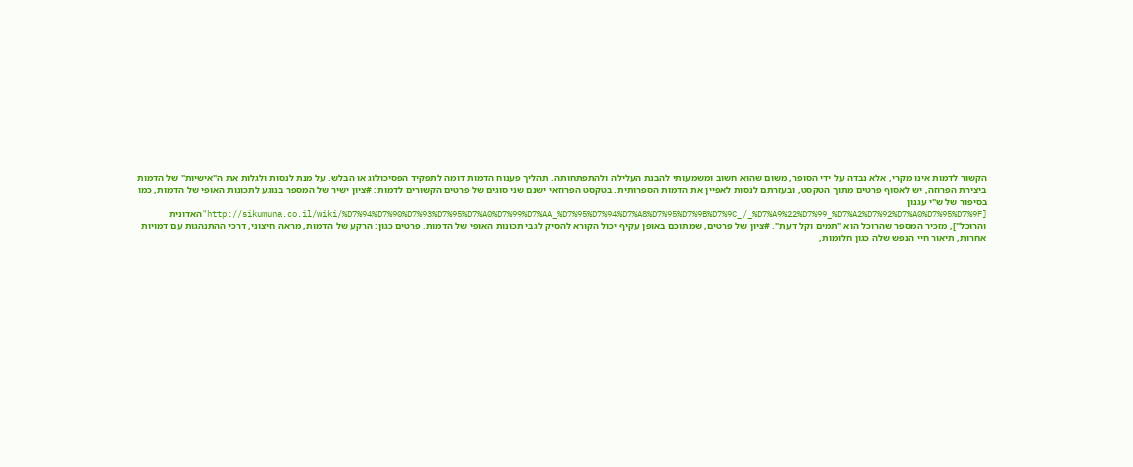הקשור לדמות אינו מקרי, אלא נבדה על ידי הסופר, משום שהוא חשוב ומשמעותי להבנת העלילה ולהתפתחותה. תהליך פענוח הדמות דומה לתפקיד הפסיכולוג או הבלש. על מנת לנסות ולגלות את ה"אישיות" של הדמות ביצירת הפרוזה, יש לאסוף פרטים מתוך הטקסט, ובעזרתם לנסות לאפיין את הדמות הספרותית. בטקסט הפרוזאי ישנם שני סוגים של פרטים הקשורים לדמות: #ציון ישיר של המספר בנוגע לתכונות האופי של הדמות, כמו בסיפור של ש"י עגנון [http://sikumuna.co.il/wiki/%D7%94%D7%90%D7%93%D7%95%D7%A0%D7%99%D7%AA_%D7%95%D7%94%D7%A8%D7%95%D7%9B%D7%9C_/_%D7%A9%22%D7%99_%D7%A2%D7%92%D7%A0%D7%95%D7%9F"האדונית והרוכל"], מזכיר המספר שהרוכל הוא "תמים וקל דעת". #ציון של פרטים, שמתוכם באופן עקיף יכול הקורא להסיק לגבי תכונות האופי של הדמות. פרטים כגון: הרקע של הדמות, מראה חיצוני, דרכי ההתנהגות עם דמויות אחרות, תיאור חיי הנפש שלה כגון חלומות,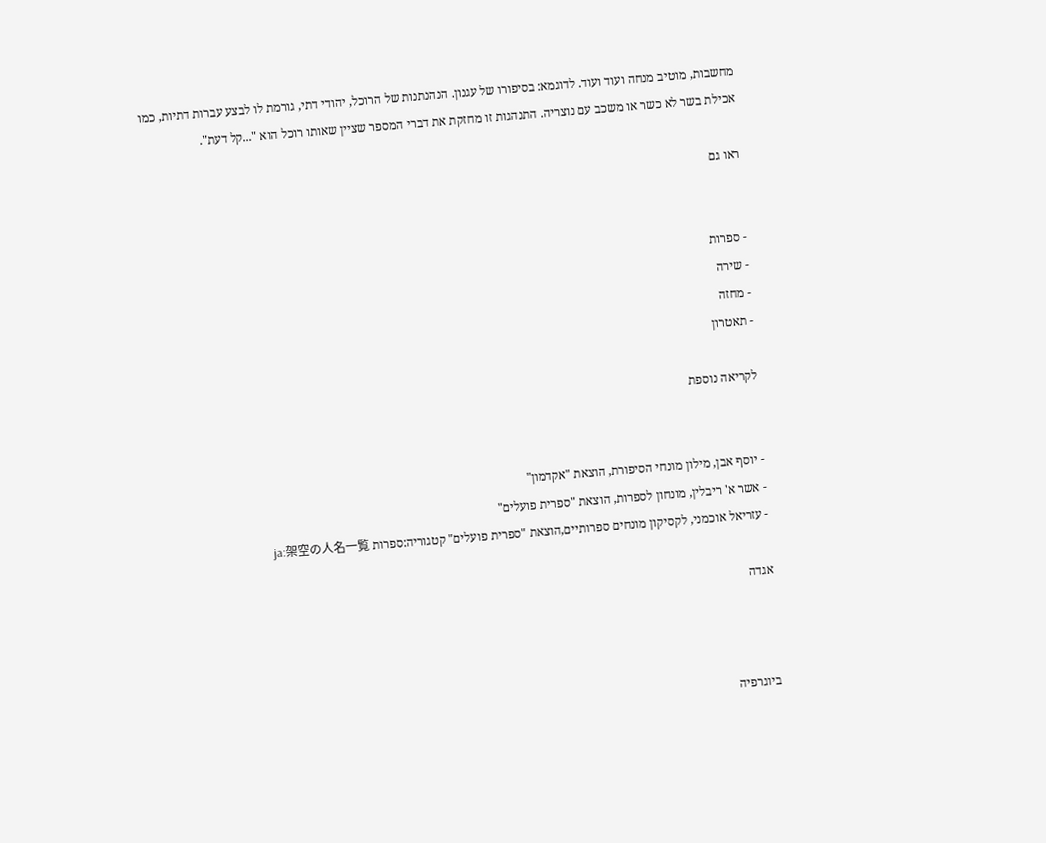מחשבות, מוטיב מנחה ועוד ועוד. לדוגמא: בסיפורו של עגנון. הנהנתנות של הרוכל, יהודי דתי, גורמת לו לבצע עברות דתיות, כמו אכילת בשר לא כשר או משכב עם נוצריה. התנהגות זו מחזקת את דברי המספר שציין שאותו רוכל הוא "...קל דעת".

ראו גם


- ספרות
- שירה
- מחזה
- תאטרון

לקריאה נוספת


- יוסף אבן, מילון מונחי הסיפורת, הוצאת "אקדמון"
- אשר א' ריבלין, מונחון לספרות, הוצאת "ספרית פועלים"
- עזריאל אוכמני, לקסיקון מונחים ספרותיים,הוצאת "ספרית פועלים" קטגוריה:ספרות ja:架空の人名一覧

אגדה



ביוגרפיה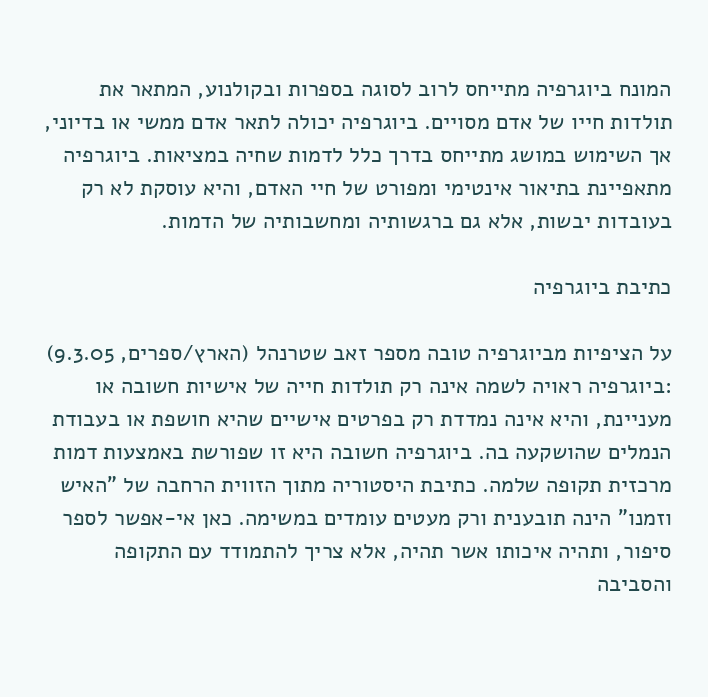המונח ביוגרפיה מתייחס לרוב לסוגה בספרות ובקולנוע, המתאר את תולדות חייו של אדם מסויים. ביוגרפיה יכולה לתאר אדם ממשי או בדיוני, אך השימוש במושג מתייחס בדרך כלל לדמות שחיה במציאות. ביוגרפיה מתאפיינת בתיאור אינטימי ומפורט של חיי האדם, והיא עוסקת לא רק בעובדות יבשות, אלא גם ברגשותיה ומחשבותיה של הדמות.

כתיבת ביוגרפיה

על הציפיות מביוגרפיה טובה מספר זאב שטרנהל (הארץ/ספרים, 9.3.05) :ביוגרפיה ראויה לשמה אינה רק תולדות חייה של אישיות חשובה או מעניינת, והיא אינה נמדדת רק בפרטים אישיים שהיא חושפת או בעבודת הנמלים שהושקעה בה. ביוגרפיה חשובה היא זו שפורשת באמצעות דמות מרכזית תקופה שלמה. כתיבת היסטוריה מתוך הזווית הרחבה של "האיש וזמנו" הינה תובענית ורק מעטים עומדים במשימה. כאן אי-אפשר לספר סיפור, ותהיה איכותו אשר תהיה, אלא צריך להתמודד עם התקופה והסביבה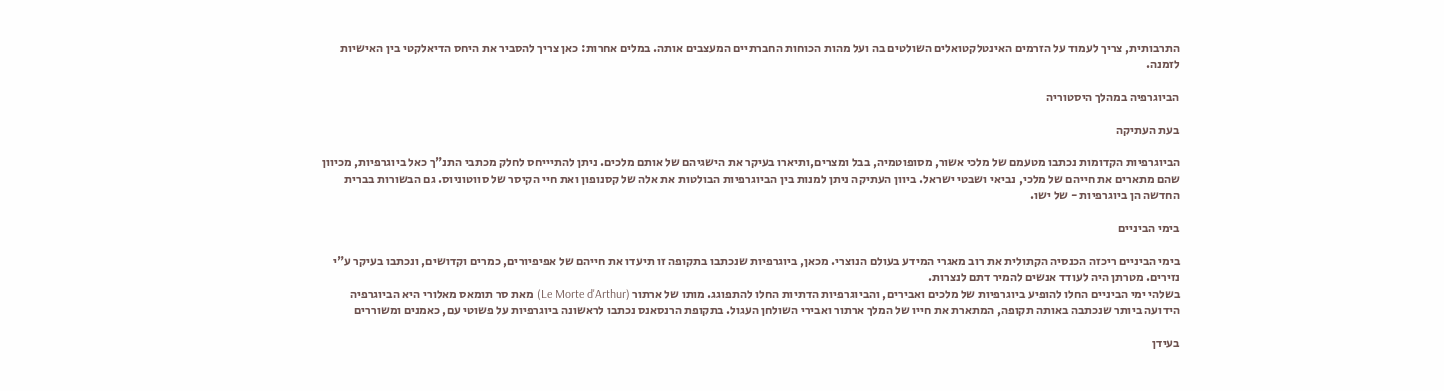התרבותית, צריך לעמוד על הזרמים האינטלקטואלים השולטים בה ועל מהות הכוחות החברתיים המעצבים אותה. במלים אחרות: כאן צריך להסביר את היחס הדיאלקטי בין האישיות לזמנה.

הביוגרפיה במהלך היסטוריה

בעת העתיקה

הביוגרפיות הקדומות נכתבו מטעמם של מלכי אשור, מסופוטמיה, בבל ומצרים,ותיארו בעיקר את הישגיהם של אותם מלכים. ניתן להתיייחס לחלק מכתבי התנ"ך כאל ביוגרפיות, מכיוון שהם מתארים את חייהם של מלכי, נביאי ושבטי ישראל. ביוון העתיקה ניתן למנות בין הביוגרפיות הבולטות את אלה של קסנופון ואת חיי הקיסר של סווטוניוס. גם הבשורות בברית החדשה הן ביוגרפיות - של ישו.

בימי הביניים

בימי הביניים ריכזה הכנסיה הקתולית את רוב מאגרי המידע בעולם הנוצרי. מכאן, ביוגרפיות שנכתבו בתקופה זו תיעדו את חייהם של אפיפיורים, כמרים וקדושים, ונכתבו בעיקר ע"י נזירים. מטרתן היה לעודד אנשים להמיר דתם לנצרות.
בשלהי ימי הביניים החלו להופיע ביוגרפיות של מלכים ואבירים, והביוגרפיות הדתיות החלו להתפוגג. מותו של ארתור (Le Morte d'Arthur) מאת סר תומאס מאלורי היא הביוגרפיה הידועה ביותר שנכתבה באותה תקופה, המתארת את חייו של המלך ארתור ואבירי השולחן העגול. בתקופת הרנסאנס נכתבו לראשונה ביוגרפיות על פשוטי עם, כאמנים ומשוררים

בעידן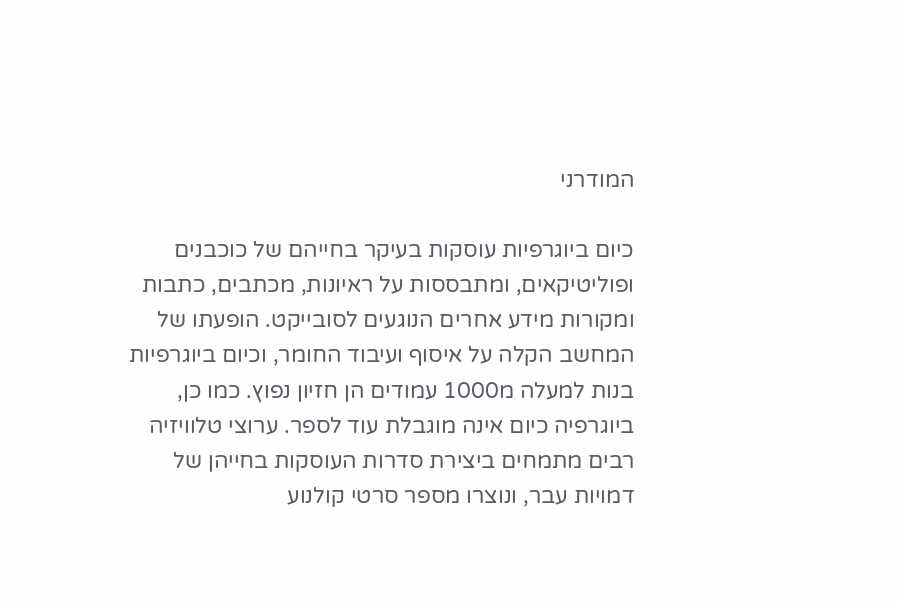המודרני

כיום ביוגרפיות עוסקות בעיקר בחייהם של כוכבנים ופוליטיקאים, ומתבססות על ראיונות, מכתבים, כתבות ומקורות מידע אחרים הנוגעים לסובייקט. הופעתו של המחשב הקלה על איסוף ועיבוד החומר, וכיום ביוגרפיות בנות למעלה מ1000 עמודים הן חזיון נפוץ. כמו כן, ביוגרפיה כיום אינה מוגבלת עוד לספר. ערוצי טלוויזיה רבים מתמחים ביצירת סדרות העוסקות בחייהן של דמויות עבר, ונוצרו מספר סרטי קולנוע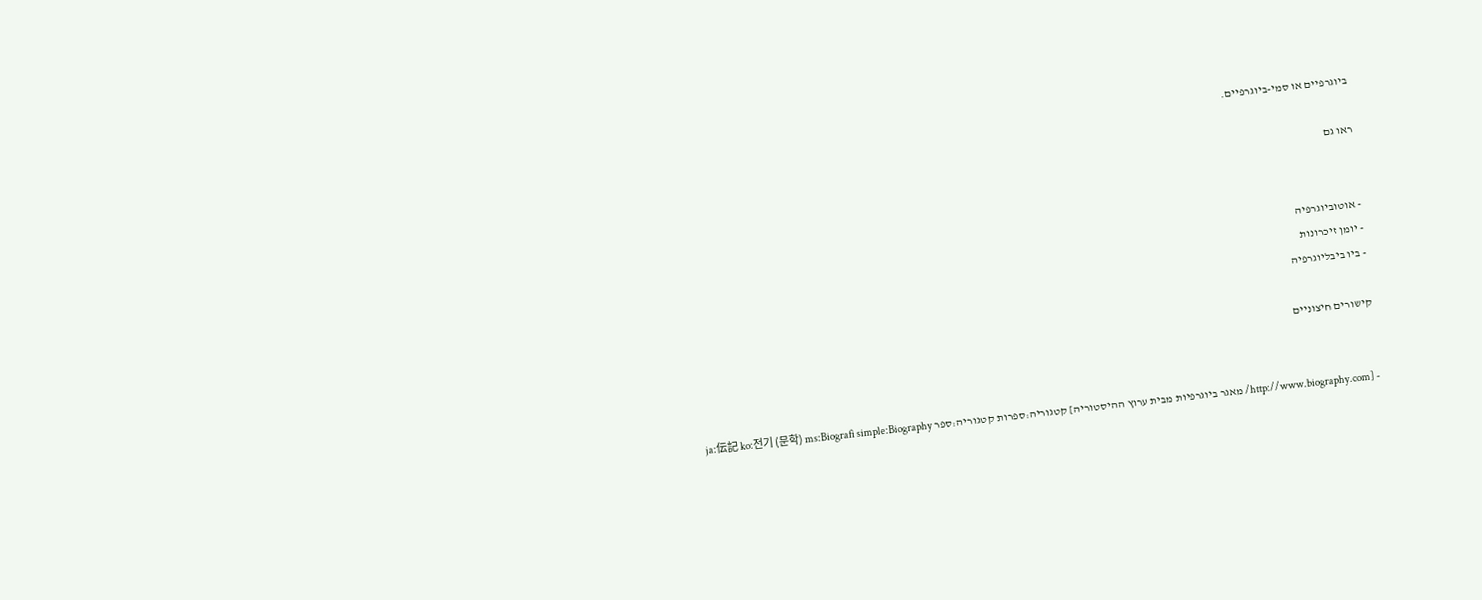ביוגרפיים או סמי-ביוגרפיים.

ראו גם


- אוטוביוגרפיה
- יומן זיכרונות
- ביו ביבליוגרפיה

קישורים חיצוניים


- [http://www.biography.com/ מאגר ביוגרפיות מבית ערוץ ההיסטוריה] קטגוריה:ספרות קטגוריה:ספר ja:伝記 ko:전기 (문학) ms:Biografi simple:Biography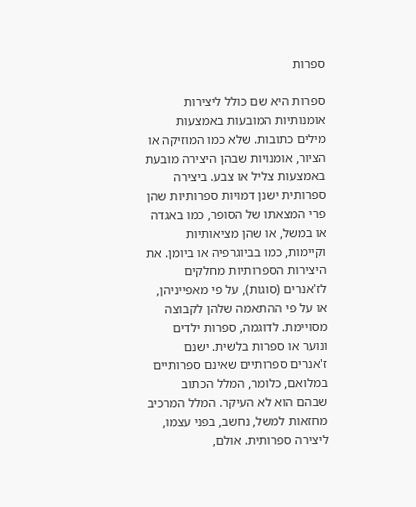ספרות

ספרות היא שם כולל ליצירות אומנותיות המובעות באמצעות מילים כתובות. שלא כמו המוזיקה או הציור, אומנויות שבהן היצירה מובעת באמצעות צליל או צבע. ביצירה ספרותית ישנן דמויות ספרותיות שהן פרי המצאתו של הסופר, כמו באגדה או במשל, או שהן מציאותיות וקיימות, כמו בביוגרפיה או ביומן. את היצירות הספרותיות מחלקים לז'אנרים (סוגות), על פי מאפייניהן, או על פי ההתאמה שלהן לקבוצה מסויימת. לדוגמה, ספרות ילדים ונוער או ספרות בלשית. ישנם ז'אנרים ספרותיים שאינם ספרותיים במלואם, כלומר, המלל הכתוב שבהם הוא לא העיקר. המלל המרכיב מחזאות למשל, נחשב, בפני עצמו, ליצירה ספרותית. אולם,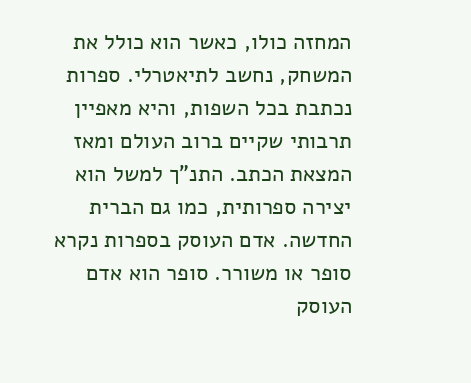המחזה כולו, כאשר הוא כולל את המשחק, נחשב לתיאטרלי. ספרות נכתבת בכל השפות, והיא מאפיין תרבותי שקיים ברוב העולם ומאז המצאת הכתב. התנ"ך למשל הוא יצירה ספרותית, כמו גם הברית החדשה. אדם העוסק בספרות נקרא סופר או משורר. סופר הוא אדם העוסק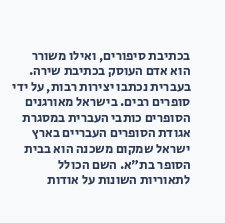בכתיבת סיפורים, ואילו משורר הוא אדם העוסק בכתיבת שירה. בעברית נכתבו יצירות רבות, על ידי סופרים רבים. בישראל מאורגנים הסופרים כותבי העברית במסגרת אגודת הסופרים העבריים בארץ ישראל שמקום משכנה הוא בבית הסופר בת"א. השם הכולל לתאוריות השונות על אודות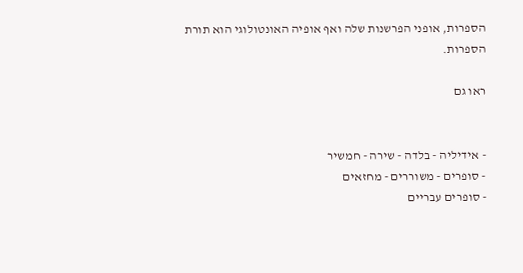הספרות, אופני הפרשנות שלה ואף אופיה האונטולוגי הוא תורת הספרות.

ראו גם


- אידיליה - בלדה - שירה - חמשיר
- סופרים - משוררים - מחזאים
- סופרים עבריים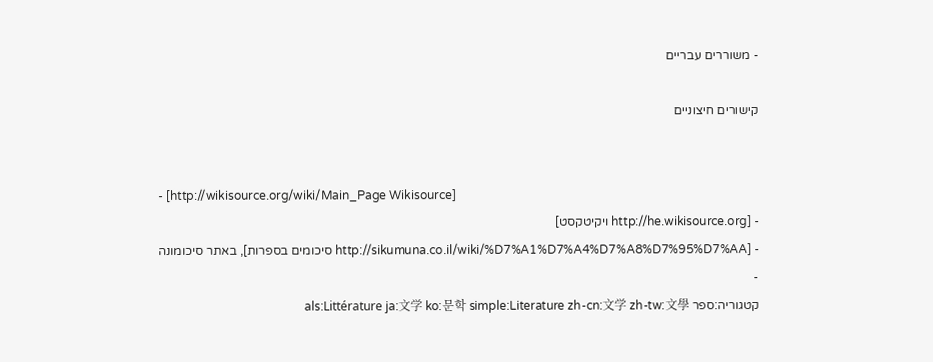- משוררים עבריים

קישורים חיצוניים


- [http://wikisource.org/wiki/Main_Page Wikisource]
- [http://he.wikisource.org ויקיטקסט]
- [http://sikumuna.co.il/wiki/%D7%A1%D7%A4%D7%A8%D7%95%D7%AA סיכומים בספרות], באתר סיכומונה
-
קטגוריה:ספר als:Littérature ja:文学 ko:문학 simple:Literature zh-cn:文学 zh-tw:文學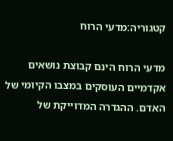קטגוריה:מדעי הרוח

מדעי הרוח הינם קבוצת נושאים אקדמיים העוסקים במצבו הקיומי של האדם. ההגדרה המדוייקת של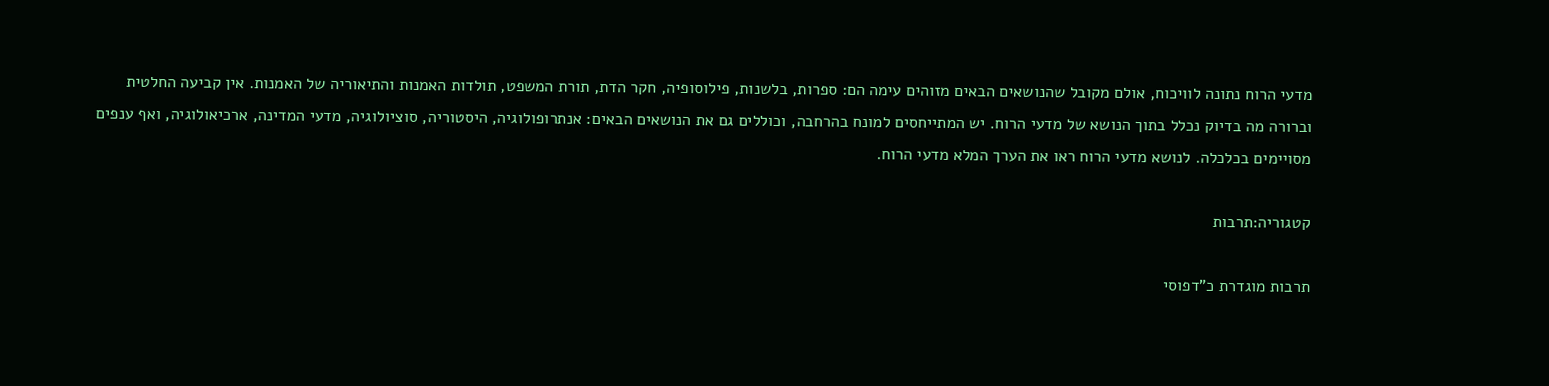מדעי הרוח נתונה לוויכוח, אולם מקובל שהנושאים הבאים מזוהים עימה הם: ספרות, בלשנות, פילוסופיה, חקר הדת, תורת המשפט, תולדות האמנות והתיאוריה של האמנות. אין קביעה החלטית וברורה מה בדיוק נכלל בתוך הנושא של מדעי הרוח. יש המתייחסים למונח בהרחבה, וכוללים גם את הנושאים הבאים: אנתרופולוגיה, היסטוריה, סוציולוגיה, מדעי המדינה, ארכיאולוגיה, ואף ענפים מסויימים בכלכלה. לנושא מדעי הרוח ראו את הערך המלא מדעי הרוח.

קטגוריה:תרבות

תרבות מוגדרת כ"דפוסי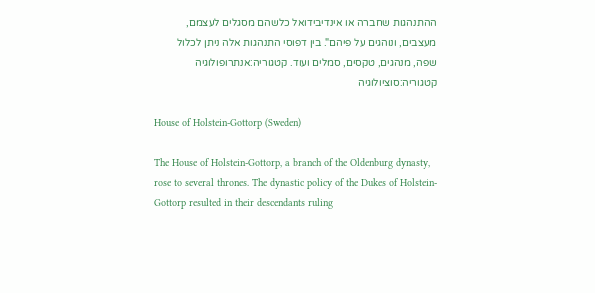ההתנהגות שחברה או אינדיבידואל כלשהם מסגלים לעצמם, מעצבים, ונוהגים על פיהם". בין דפוסי התנהגות אלה ניתן לכלול שפה, מנהגים, טקסים, סמלים ועוד. קטגוריה:אנתרופולוגיה קטגוריה:סוציולוגיה

House of Holstein-Gottorp (Sweden)

The House of Holstein-Gottorp, a branch of the Oldenburg dynasty, rose to several thrones. The dynastic policy of the Dukes of Holstein-Gottorp resulted in their descendants ruling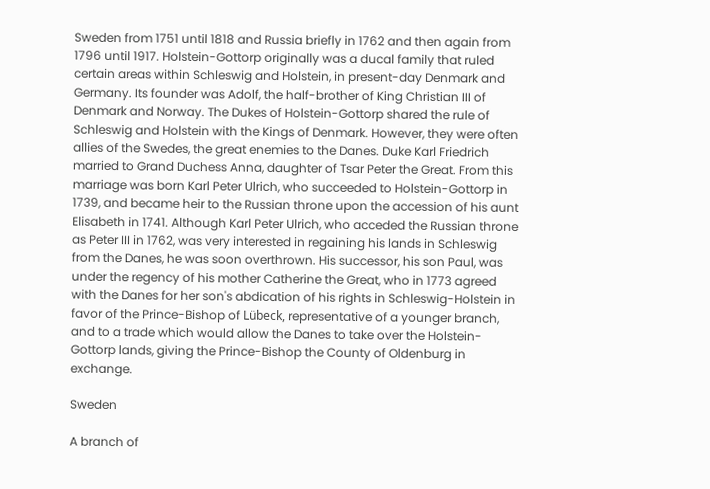Sweden from 1751 until 1818 and Russia briefly in 1762 and then again from 1796 until 1917. Holstein-Gottorp originally was a ducal family that ruled certain areas within Schleswig and Holstein, in present-day Denmark and Germany. Its founder was Adolf, the half-brother of King Christian III of Denmark and Norway. The Dukes of Holstein-Gottorp shared the rule of Schleswig and Holstein with the Kings of Denmark. However, they were often allies of the Swedes, the great enemies to the Danes. Duke Karl Friedrich married to Grand Duchess Anna, daughter of Tsar Peter the Great. From this marriage was born Karl Peter Ulrich, who succeeded to Holstein-Gottorp in 1739, and became heir to the Russian throne upon the accession of his aunt Elisabeth in 1741. Although Karl Peter Ulrich, who acceded the Russian throne as Peter III in 1762, was very interested in regaining his lands in Schleswig from the Danes, he was soon overthrown. His successor, his son Paul, was under the regency of his mother Catherine the Great, who in 1773 agreed with the Danes for her son's abdication of his rights in Schleswig-Holstein in favor of the Prince-Bishop of Lübeck, representative of a younger branch, and to a trade which would allow the Danes to take over the Holstein-Gottorp lands, giving the Prince-Bishop the County of Oldenburg in exchange.

Sweden

A branch of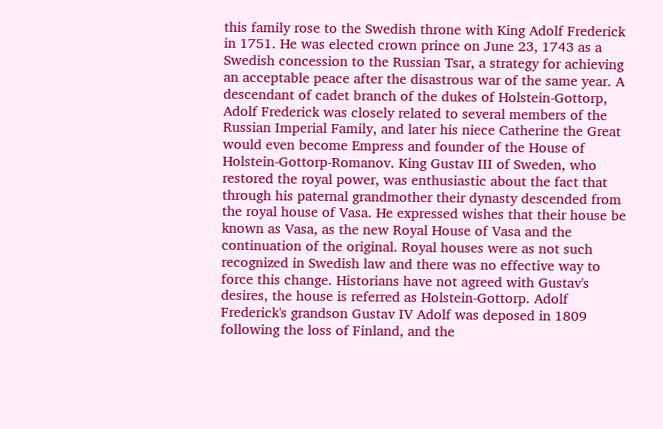this family rose to the Swedish throne with King Adolf Frederick in 1751. He was elected crown prince on June 23, 1743 as a Swedish concession to the Russian Tsar, a strategy for achieving an acceptable peace after the disastrous war of the same year. A descendant of cadet branch of the dukes of Holstein-Gottorp, Adolf Frederick was closely related to several members of the Russian Imperial Family, and later his niece Catherine the Great would even become Empress and founder of the House of Holstein-Gottorp-Romanov. King Gustav III of Sweden, who restored the royal power, was enthusiastic about the fact that through his paternal grandmother their dynasty descended from the royal house of Vasa. He expressed wishes that their house be known as Vasa, as the new Royal House of Vasa and the continuation of the original. Royal houses were as not such recognized in Swedish law and there was no effective way to force this change. Historians have not agreed with Gustav's desires, the house is referred as Holstein-Gottorp. Adolf Frederick's grandson Gustav IV Adolf was deposed in 1809 following the loss of Finland, and the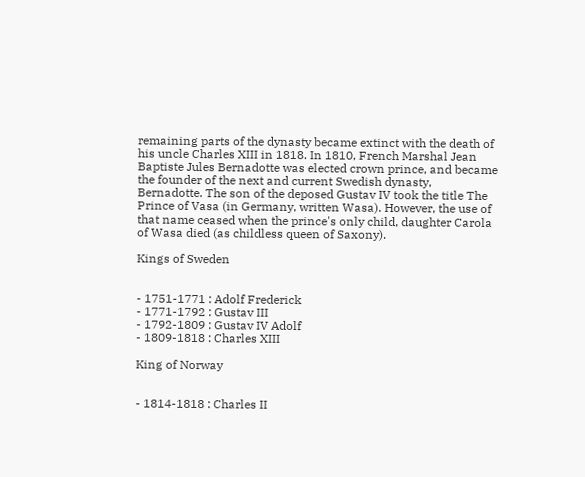remaining parts of the dynasty became extinct with the death of his uncle Charles XIII in 1818. In 1810, French Marshal Jean Baptiste Jules Bernadotte was elected crown prince, and became the founder of the next and current Swedish dynasty, Bernadotte. The son of the deposed Gustav IV took the title The Prince of Vasa (in Germany, written Wasa). However, the use of that name ceased when the prince's only child, daughter Carola of Wasa died (as childless queen of Saxony).

Kings of Sweden


- 1751-1771 : Adolf Frederick
- 1771-1792 : Gustav III
- 1792-1809 : Gustav IV Adolf
- 1809-1818 : Charles XIII

King of Norway


- 1814-1818 : Charles II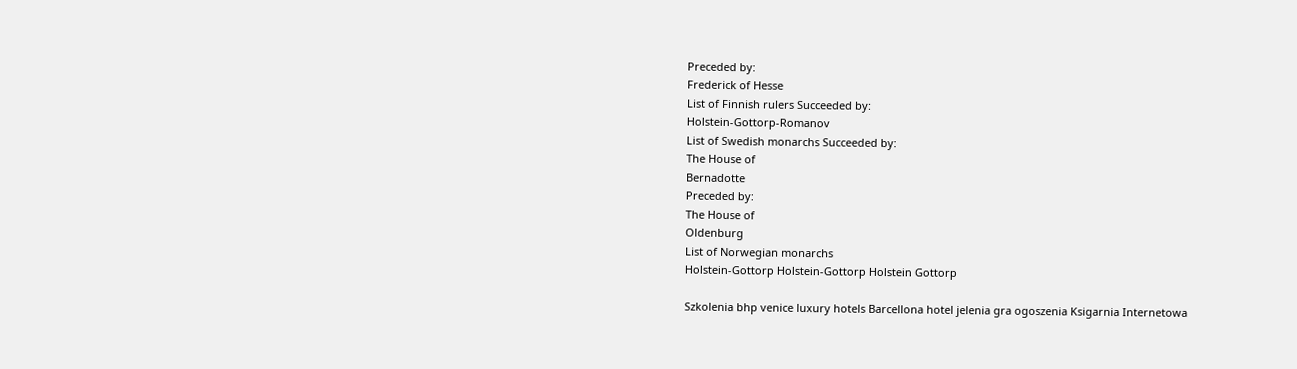Preceded by:
Frederick of Hesse
List of Finnish rulers Succeeded by:
Holstein-Gottorp-Romanov
List of Swedish monarchs Succeeded by:
The House of
Bernadotte
Preceded by:
The House of
Oldenburg
List of Norwegian monarchs
Holstein-Gottorp Holstein-Gottorp Holstein Gottorp

Szkolenia bhp venice luxury hotels Barcellona hotel jelenia gra ogoszenia Ksigarnia Internetowa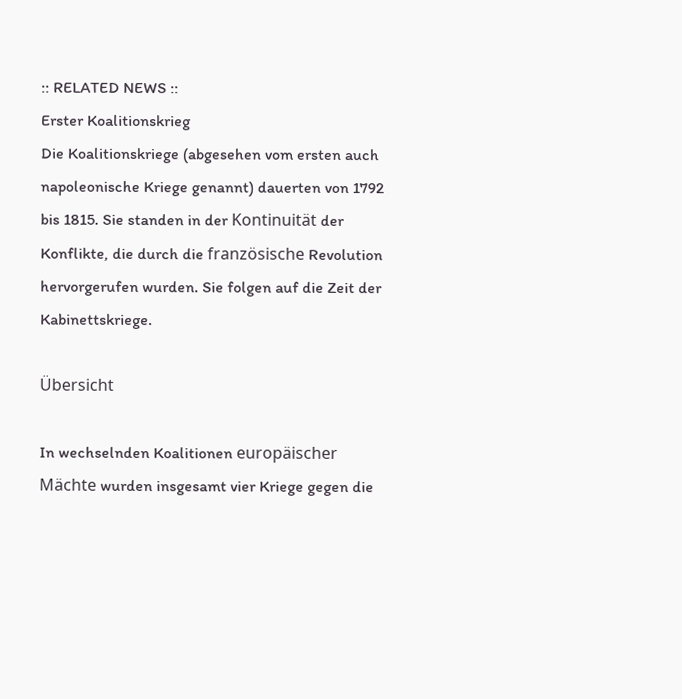:: RELATED NEWS ::
Erster Koalitionskrieg
Die Koalitionskriege (abgesehen vom ersten auch napoleonische Kriege genannt) dauerten von 1792 bis 1815. Sie standen in der Kontinuität der Konflikte, die durch die französische Revolution hervorgerufen wurden. Sie folgen auf die Zeit der Kabinettskriege.

Übersicht

In wechselnden Koalitionen europäischer Mächte wurden insgesamt vier Kriege gegen die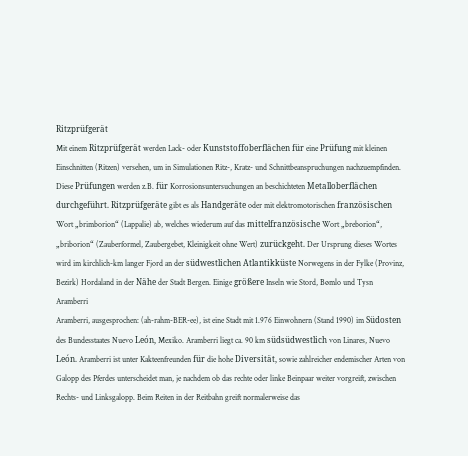Ritzprüfgerät
Mit einem Ritzprüfgerät werden Lack- oder Kunststoffoberflächen für eine Prüfung mit kleinen Einschnitten (Ritzen) versehen, um in Simulationen Ritz-, Kratz- und Schnittbeanspruchungen nachzuempfinden. Diese Prüfungen werden z.B. für Korrosionsuntersuchungen an beschichteten Metalloberflächen durchgeführt. Ritzprüfgeräte gibt es als Handgeräte oder mit elektromotorischen französischen Wort „brimborion“ (Lappalie) ab, welches wiederum auf das mittelfranzösische Wort „breborion“, „briborion“ (Zauberformel, Zaubergebet, Kleinigkeit ohne Wert) zurückgeht. Der Ursprung dieses Wortes wird im kirchlich-km langer Fjord an der südwestlichen Atlantikküste Norwegens in der Fylke (Provinz, Bezirk) Hordaland in der Nähe der Stadt Bergen. Einige größere Inseln wie Stord, Bømlo und Tysn
Aramberri
Aramberri, ausgesprochen: (ah-rahm-BER-ee), ist eine Stadt mit 1.976 Einwohnern (Stand 1990) im Südosten des Bundesstaates Nuevo León, Mexiko. Aramberri liegt ca. 90 km südsüdwestlich von Linares, Nuevo León. Aramberri ist unter Kakteenfreunden für die hohe Diversität, sowie zahlreicher endemischer Arten von Galopp des Pferdes unterscheidet man, je nachdem ob das rechte oder linke Beinpaar weiter vorgreift, zwischen Rechts- und Linksgalopp. Beim Reiten in der Reitbahn greift normalerweise das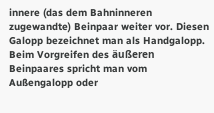innere (das dem Bahninneren zugewandte) Beinpaar weiter vor. Diesen Galopp bezeichnet man als Handgalopp. Beim Vorgreifen des äußeren Beinpaares spricht man vom Außengalopp oder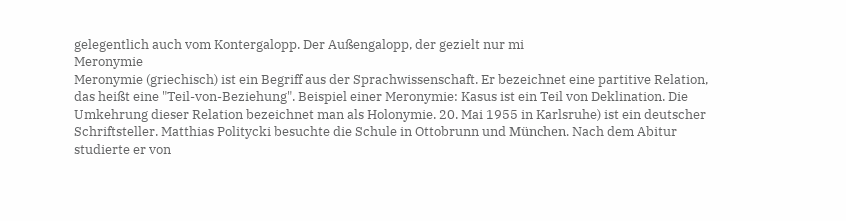gelegentlich auch vom Kontergalopp. Der Außengalopp, der gezielt nur mi
Meronymie
Meronymie (griechisch) ist ein Begriff aus der Sprachwissenschaft. Er bezeichnet eine partitive Relation, das heißt eine "Teil-von-Beziehung". Beispiel einer Meronymie: Kasus ist ein Teil von Deklination. Die Umkehrung dieser Relation bezeichnet man als Holonymie. 20. Mai 1955 in Karlsruhe) ist ein deutscher Schriftsteller. Matthias Politycki besuchte die Schule in Ottobrunn und München. Nach dem Abitur studierte er von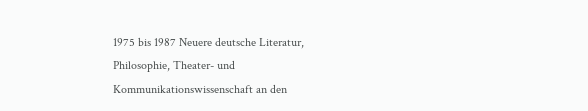1975 bis 1987 Neuere deutsche Literatur, Philosophie, Theater- und Kommunikationswissenschaft an den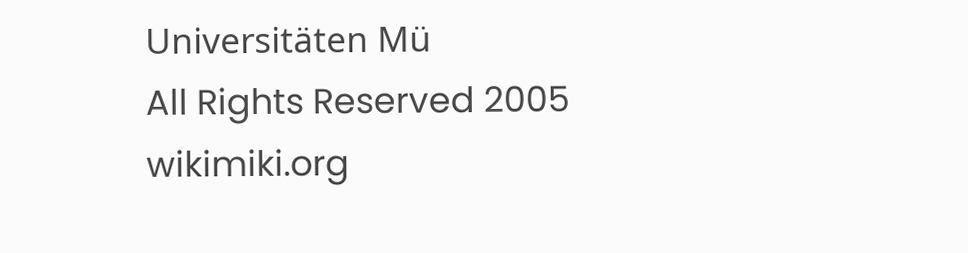Universitäten Mü
All Rights Reserved 2005 wikimiki.org